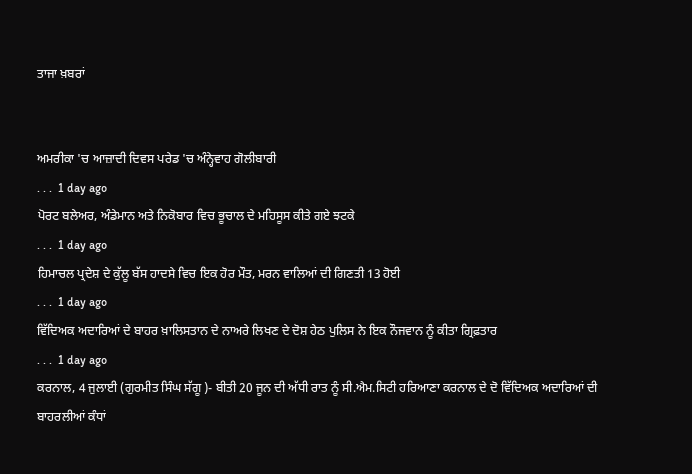ਤਾਜਾ ਖ਼ਬਰਾਂ


ਅਮਰੀਕਾ 'ਚ ਆਜ਼ਾਦੀ ਦਿਵਸ ਪਰੇਡ 'ਚ ਅੰਨ੍ਹੇਵਾਹ ਗੋਲੀਬਾਰੀ
. . .  1 day ago
ਪੋਰਟ ਬਲੇਅਰ, ਅੰਡੇਮਾਨ ਅਤੇ ਨਿਕੋਬਾਰ ਵਿਚ ਭੂਚਾਲ ਦੇ ਮਹਿਸੂਸ ਕੀਤੇ ਗਏ ਝਟਕੇ
. . .  1 day ago
ਹਿਮਾਚਲ ਪ੍ਰਦੇਸ਼ ਦੇ ਕੁੱਲੂ ਬੱਸ ਹਾਦਸੇ ਵਿਚ ਇਕ ਹੋਰ ਮੌਤ, ਮਰਨ ਵਾਲਿਆਂ ਦੀ ਗਿਣਤੀ 13 ਹੋਈ
. . .  1 day ago
ਵਿੱਦਿਅਕ ਅਦਾਰਿਆਂ ਦੇ ਬਾਹਰ ਖ਼ਾਲਿਸਤਾਨ ਦੇ ਨਾਅਰੇ ਲਿਖਣ ਦੇ ਦੋਸ਼ ਹੇਠ ਪੁਲਿਸ ਨੇ ਇਕ ਨੌਜਵਾਨ ਨੂੰ ਕੀਤਾ ਗ੍ਰਿਫ਼ਤਾਰ
. . .  1 day ago
ਕਰਨਾਲ, 4 ਜੁਲਾਈ (ਗੁਰਮੀਤ ਸਿੰਘ ਸੱਗੂ )- ਬੀਤੀ 20 ਜੂਨ ਦੀ ਅੱਧੀ ਰਾਤ ਨੂੰ ਸੀ.ਐਮ.ਸਿਟੀ ਹਰਿਆਣਾ ਕਰਨਾਲ ਦੇ ਦੋ ਵਿੱਦਿਅਕ ਅਦਾਰਿਆਂ ਦੀ ਬਾਹਰਲੀਆਂ ਕੰਧਾਂ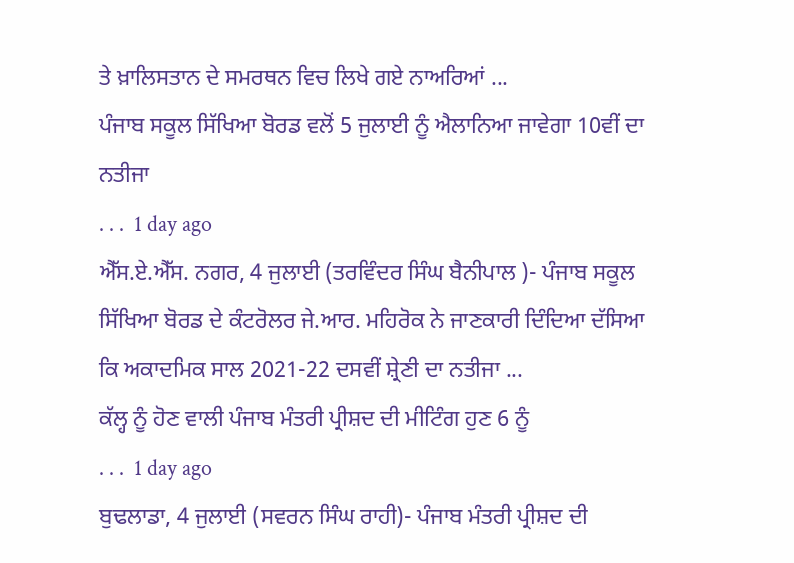ਤੇ ਖ਼ਾਲਿਸਤਾਨ ਦੇ ਸਮਰਥਨ ਵਿਚ ਲਿਖੇ ਗਏ ਨਾਅਰਿਆਂ ...
ਪੰਜਾਬ ਸਕੂਲ ਸਿੱਖਿਆ ਬੋਰਡ ਵਲੋਂ 5 ਜੁਲਾਈ ਨੂੰ ਐਲਾਨਿਆ ਜਾਵੇਗਾ 10ਵੀਂ ਦਾ ਨਤੀਜਾ
. . .  1 day ago
ਐੱਸ.ਏ.ਐੱਸ. ਨਗਰ, 4 ਜੁਲਾਈ (ਤਰਵਿੰਦਰ ਸਿੰਘ ਬੈਨੀਪਾਲ )- ਪੰਜਾਬ ਸਕੂਲ ਸਿੱਖਿਆ ਬੋਰਡ ਦੇ ਕੰਟਰੋਲਰ ਜੇ.ਆਰ. ਮਹਿਰੋਕ ਨੇ ਜਾਣਕਾਰੀ ਦਿੰਦਿਆ ਦੱਸਿਆ ਕਿ ਅਕਾਦਮਿਕ ਸਾਲ 2021-22 ਦਸਵੀਂ ਸ਼੍ਰੇਣੀ ਦਾ ਨਤੀਜਾ ...
ਕੱਲ੍ਹ ਨੂੰ ਹੋਣ ਵਾਲੀ ਪੰਜਾਬ ਮੰਤਰੀ ਪ੍ਰੀਸ਼ਦ ਦੀ ਮੀਟਿੰਗ ਹੁਣ 6 ਨੂੰ
. . .  1 day ago
ਬੁਢਲਾਡਾ, 4 ਜੁਲਾਈ (ਸਵਰਨ ਸਿੰਘ ਰਾਹੀ)- ਪੰਜਾਬ ਮੰਤਰੀ ਪ੍ਰੀਸ਼ਦ ਦੀ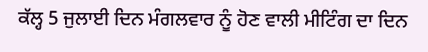ਕੱਲ੍ਹ 5 ਜੁਲਾਈ ਦਿਨ ਮੰਗਲਵਾਰ ਨੂੰ ਹੋਣ ਵਾਲੀ ਮੀਟਿੰਗ ਦਾ ਦਿਨ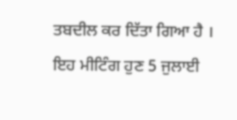ਤਬਦੀਲ ਕਰ ਦਿੱਤਾ ਗਿਆ ਹੈ । ਇਹ ਮੀਟਿੰਗ ਹੁਣ 5 ਜੁਲਾਈ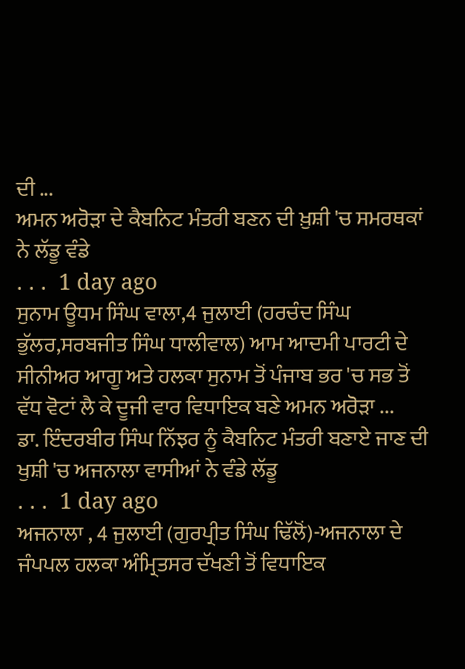ਦੀ ...
ਅਮਨ ਅਰੋੜਾ ਦੇ ਕੈਬਨਿਟ ਮੰਤਰੀ ਬਣਨ ਦੀ ਖ਼ੁਸ਼ੀ 'ਚ ਸਮਰਥਕਾਂ ਨੇ ਲੱਡੂ ਵੰਡੇ
. . .  1 day ago
ਸੁਨਾਮ ਊਧਮ ਸਿੰਘ ਵਾਲਾ,4 ਜੁਲਾਈ (ਹਰਚੰਦ ਸਿੰਘ ਭੁੱਲਰ,ਸਰਬਜੀਤ ਸਿੰਘ ਧਾਲੀਵਾਲ) ਆਮ ਆਦਮੀ ਪਾਰਟੀ ਦੇ ਸੀਨੀਅਰ ਆਗੂ ਅਤੇ ਹਲਕਾ ਸੁਨਾਮ ਤੋਂ ਪੰਜਾਬ ਭਰ 'ਚ ਸਭ ਤੋਂ ਵੱਧ ਵੋਟਾਂ ਲੈ ਕੇ ਦੂਜੀ ਵਾਰ ਵਿਧਾਇਕ ਬਣੇ ਅਮਨ ਅਰੋੜਾ ...
ਡਾ. ਇੰਦਰਬੀਰ ਸਿੰਘ ਨਿੱਝਰ ਨੂੰ ਕੈਬਨਿਟ ਮੰਤਰੀ ਬਣਾਏ ਜਾਣ ਦੀ ਖੁਸ਼ੀ 'ਚ ਅਜਨਾਲਾ ਵਾਸੀਆਂ ਨੇ ਵੰਡੇ ਲੱਡੂ
. . .  1 day ago
ਅਜਨਾਲਾ , 4 ਜੁਲਾਈ (ਗੁਰਪ੍ਰੀਤ ਸਿੰਘ ਢਿੱਲੋਂ)-ਅਜਨਾਲਾ ਦੇ ਜੰਪਪਲ ਹਲਕਾ ਅੰਮ੍ਰਿਤਸਰ ਦੱਖਣੀ ਤੋਂ ਵਿਧਾਇਕ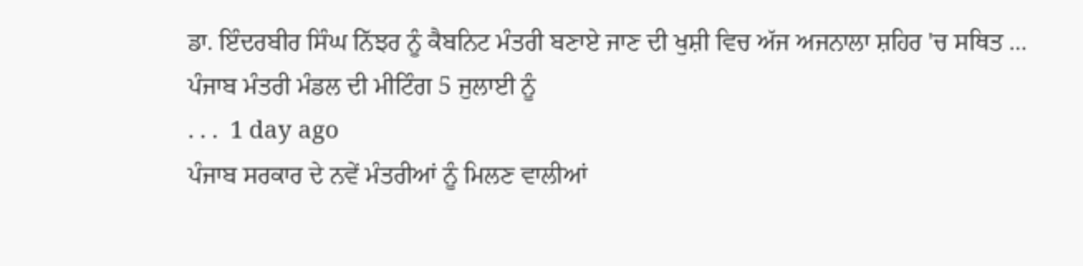ਡਾ. ਇੰਦਰਬੀਰ ਸਿੰਘ ਨਿੱਝਰ ਨੂੰ ਕੈਬਨਿਟ ਮੰਤਰੀ ਬਣਾਏ ਜਾਣ ਦੀ ਖੁਸ਼ੀ ਵਿਚ ਅੱਜ ਅਜਨਾਲਾ ਸ਼ਹਿਰ 'ਚ ਸਥਿਤ ...
ਪੰਜਾਬ ਮੰਤਰੀ ਮੰਡਲ ਦੀ ਮੀਟਿੰਗ 5 ਜੁਲਾਈ ਨੂੰ
. . .  1 day ago
ਪੰਜਾਬ ਸਰਕਾਰ ਦੇ ਨਵੇਂ ਮੰਤਰੀਆਂ ਨੂੰ ਮਿਲਣ ਵਾਲੀਆਂ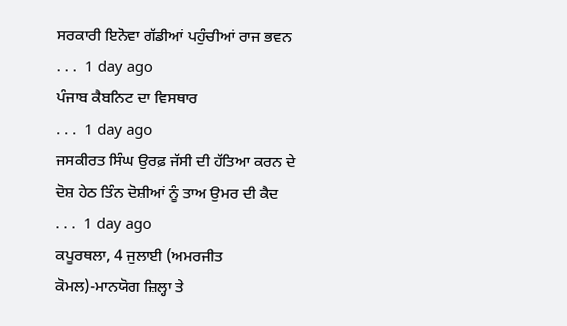ਸਰਕਾਰੀ ਇਨੋਵਾ ਗੱਡੀਆਂ ਪਹੁੰਚੀਆਂ ਰਾਜ ਭਵਨ
. . .  1 day ago
ਪੰਜਾਬ ਕੈਬਨਿਟ ਦਾ ਵਿਸਥਾਰ
. . .  1 day ago
ਜਸਕੀਰਤ ਸਿੰਘ ਉਰਫ਼ ਜੱਸੀ ਦੀ ਹੱਤਿਆ ਕਰਨ ਦੇ ਦੋਸ਼ ਹੇਠ ਤਿੰਨ ਦੋਸ਼ੀਆਂ ਨੂੰ ਤਾਅ ਉਮਰ ਦੀ ਕੈਦ
. . .  1 day ago
ਕਪੂਰਥਲਾ, 4 ਜੁਲਾਈ (ਅਮਰਜੀਤ ਕੋਮਲ)-ਮਾਨਯੋਗ ਜ਼ਿਲ੍ਹਾ ਤੇ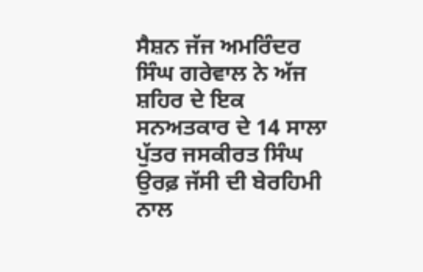ਸੈਸ਼ਨ ਜੱਜ ਅਮਰਿੰਦਰ ਸਿੰਘ ਗਰੇਵਾਲ ਨੇ ਅੱਜ ਸ਼ਹਿਰ ਦੇ ਇਕ ਸਨਅਤਕਾਰ ਦੇ 14 ਸਾਲਾ ਪੁੱਤਰ ਜਸਕੀਰਤ ਸਿੰਘ ਉਰਫ਼ ਜੱਸੀ ਦੀ ਬੇਰਹਿਮੀ ਨਾਲ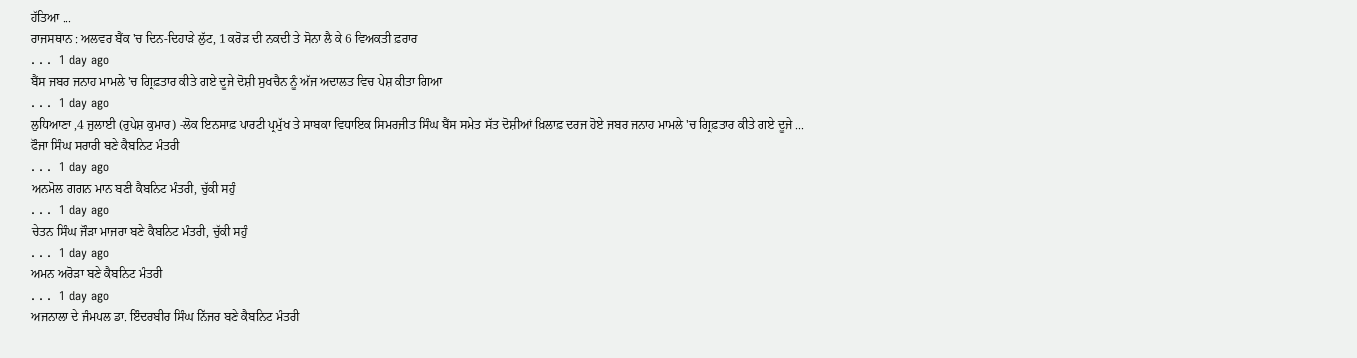ਹੱਤਿਆ ...
ਰਾਜਸਥਾਨ : ਅਲਵਰ ਬੈਂਕ 'ਚ ਦਿਨ-ਦਿਹਾੜੇ ਲੁੱਟ, 1 ਕਰੋੜ ਦੀ ਨਕਦੀ ਤੇ ਸੋਨਾ ਲੈ ਕੇ 6 ਵਿਅਕਤੀ ਫ਼ਰਾਰ
. . .  1 day ago
ਬੈਂਸ ਜਬਰ ਜਨਾਹ ਮਾਮਲੇ 'ਚ ਗ੍ਰਿਫ਼ਤਾਰ ਕੀਤੇ ਗਏ ਦੂਜੇ ਦੋਸ਼ੀ ਸੁਖਚੈਨ ਨੂੰ ਅੱਜ ਅਦਾਲਤ ਵਿਚ ਪੇਸ਼ ਕੀਤਾ ਗਿਆ
. . .  1 day ago
ਲੁਧਿਆਣਾ ,4 ਜੁਲਾਈ (ਰੁਪੇਸ਼ ਕੁਮਾਰ) -ਲੋਕ ਇਨਸਾਫ਼ ਪਾਰਟੀ ਪ੍ਰਮੁੱਖ ਤੇ ਸਾਬਕਾ ਵਿਧਾਇਕ ਸਿਮਰਜੀਤ ਸਿੰਘ ਬੈਂਸ ਸਮੇਤ ਸੱਤ ਦੋਸ਼ੀਆਂ ਖ਼ਿਲਾਫ਼ ਦਰਜ ਹੋਏ ਜਬਰ ਜਨਾਹ ਮਾਮਲੇ 'ਚ ਗ੍ਰਿਫ਼ਤਾਰ ਕੀਤੇ ਗਏ ਦੂਜੇ ...
ਫੌਜਾ ਸਿੰਘ ਸਰਾਰੀ ਬਣੇ ਕੈਬਨਿਟ ਮੰਤਰੀ
. . .  1 day ago
ਅਨਮੋਲ ਗਗਨ ਮਾਨ ਬਣੀ ਕੈਬਨਿਟ ਮੰਤਰੀ, ਚੁੱਕੀ ਸਹੁੰ
. . .  1 day ago
ਚੇਤਨ ਸਿੰਘ ਜੌੜਾ ਮਾਜਰਾ ਬਣੇ ਕੈਬਨਿਟ ਮੰਤਰੀ, ਚੁੱਕੀ ਸਹੁੰ
. . .  1 day ago
ਅਮਨ ਅਰੋੜਾ ਬਣੇ ਕੈਬਨਿਟ ਮੰਤਰੀ
. . .  1 day ago
ਅਜਨਾਲਾ ਦੇ ਜੰਮਪਲ ਡਾ. ਇੰਦਰਬੀਰ ਸਿੰਘ ਨਿੱਜਰ ਬਣੇ ਕੈਬਨਿਟ ਮੰਤਰੀ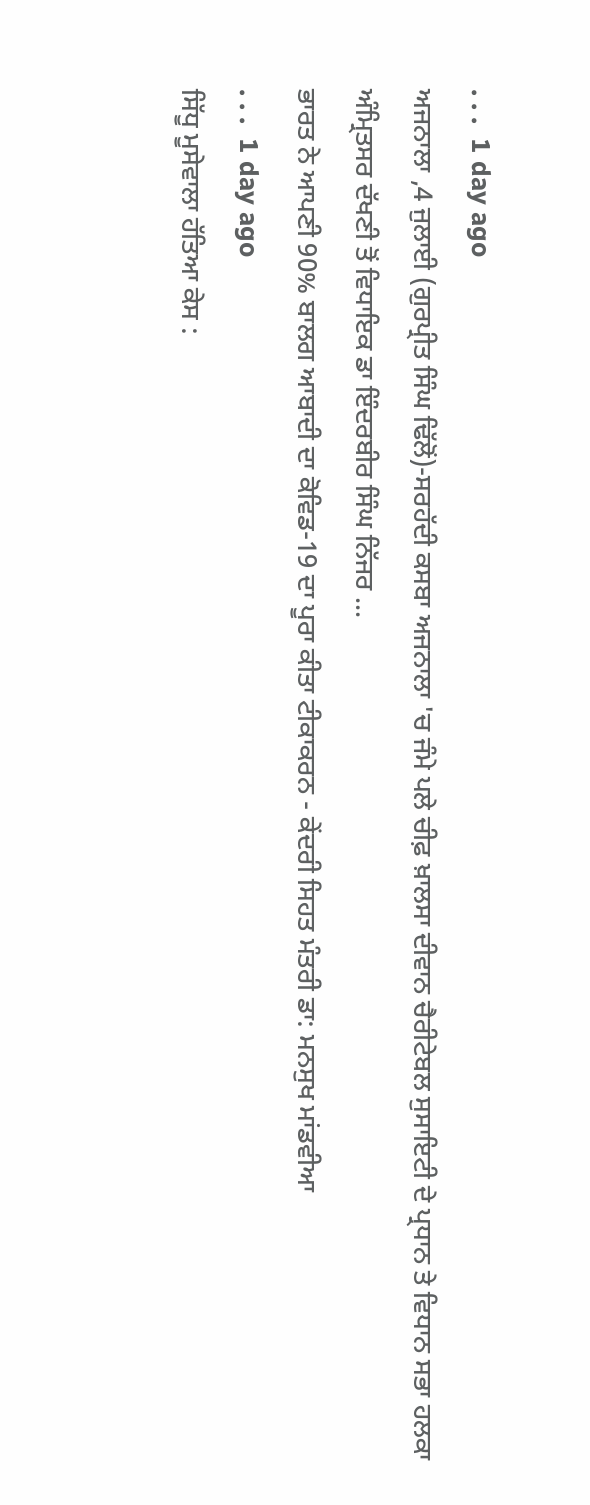. . .  1 day ago
ਅਜਨਾਲਾ ,4 ਜੁਲਾਈ (ਗੁਰਪ੍ਰੀਤ ਸਿੰਘ ਢਿੱਲੋਂ)-ਸਰਹੱਦੀ ਕਸਬਾ ਅਜਨਾਲਾ 'ਚ ਜੰਮੇ ਪਲੇ ਚੀਫ਼ ਖ਼ਾਲਸਾ ਦੀਵਾਨ ਚੈਰੀਟੇਬਲ ਸੁਸਾਇਟੀ ਦੇ ਪ੍ਰਧਾਨ ਤੇ ਵਿਧਾਨ ਸਭਾ ਹਲਕਾ ਅੰਮ੍ਰਿਤਸਰ ਦੱਖਣੀ ਤੋਂ ਵਿਧਾਇਕ ਡਾ ਇੰਦਰਬੀਰ ਸਿੰਘ ਨਿੱਜਰ ...
ਭਾਰਤ ਨੇ ਆਪਣੀ 90% ਬਾਲਗ ਆਬਾਦੀ ਦਾ ਕੋਵਿਡ-19 ਦਾ ਪੂਰਾ ਕੀਤਾ ਟੀਕਾਕਰਨ - ਕੇਂਦਰੀ ਸਿਹਤ ਮੰਤਰੀ ਡਾ: ਮਨਸੁਖ ਮਾਂਡਵੀਆ
. . .  1 day ago
ਸਿੱਧੂ ਮੂਸੇਵਾਲਾ ਹੱਤਿਆ ਕੇਸ :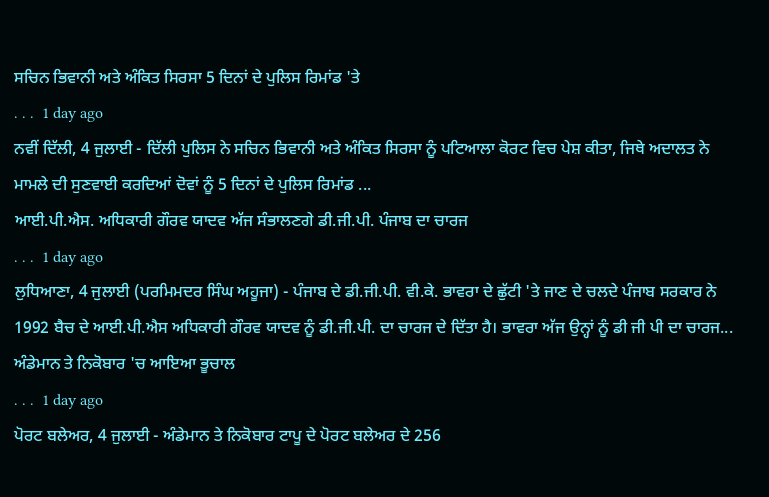ਸਚਿਨ ਭਿਵਾਨੀ ਅਤੇ ਅੰਕਿਤ ਸਿਰਸਾ 5 ਦਿਨਾਂ ਦੇ ਪੁਲਿਸ ਰਿਮਾਂਡ 'ਤੇ
. . .  1 day ago
ਨਵੀਂ ਦਿੱਲੀ, 4 ਜੁਲਾਈ - ਦਿੱਲੀ ਪੁਲਿਸ ਨੇ ਸਚਿਨ ਭਿਵਾਨੀ ਅਤੇ ਅੰਕਿਤ ਸਿਰਸਾ ਨੂੰ ਪਟਿਆਲਾ ਕੋਰਟ ਵਿਚ ਪੇਸ਼ ਕੀਤਾ, ਜਿਥੇ ਅਦਾਲਤ ਨੇ ਮਾਮਲੇ ਦੀ ਸੁਣਵਾਈ ਕਰਦਿਆਂ ਦੋਵਾਂ ਨੂੰ 5 ਦਿਨਾਂ ਦੇ ਪੁਲਿਸ ਰਿਮਾਂਡ ...
ਆਈ.ਪੀ.ਐਸ. ਅਧਿਕਾਰੀ ਗੌਰਵ ਯਾਦਵ ਅੱਜ ਸੰਭਾਲਣਗੇ ਡੀ.ਜੀ.ਪੀ. ਪੰਜਾਬ ਦਾ ਚਾਰਜ
. . .  1 day ago
ਲੁਧਿਆਣਾ, 4 ਜੁਲਾਈ (ਪਰਮਿਮਦਰ ਸਿੰਘ ਅਹੂਜਾ) - ਪੰਜਾਬ ਦੇ ਡੀ.ਜੀ.ਪੀ. ਵੀ.ਕੇ. ਭਾਵਰਾ ਦੇ ਛੁੱਟੀ 'ਤੇ ਜਾਣ ਦੇ ਚਲਦੇ ਪੰਜਾਬ ਸਰਕਾਰ ਨੇ 1992 ਬੈਚ ਦੇ ਆਈ.ਪੀ.ਐਸ ਅਧਿਕਾਰੀ ਗੌਰਵ ਯਾਦਵ ਨੂੰ ਡੀ.ਜੀ.ਪੀ. ਦਾ ਚਾਰਜ ਦੇ ਦਿੱਤਾ ਹੈ। ਭਾਵਰਾ ਅੱਜ ਉਨ੍ਹਾਂ ਨੂੰ ਡੀ ਜੀ ਪੀ ਦਾ ਚਾਰਜ...
ਅੰਡੇਮਾਨ ਤੇ ਨਿਕੋਬਾਰ 'ਚ ਆਇਆ ਭੂਚਾਲ
. . .  1 day ago
ਪੋਰਟ ਬਲੇਅਰ, 4 ਜੁਲਾਈ - ਅੰਡੇਮਾਨ ਤੇ ਨਿਕੋਬਾਰ ਟਾਪੂ ਦੇ ਪੋਰਟ ਬਲੇਅਰ ਦੇ 256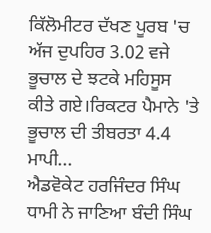ਕਿੱਲੋਮੀਟਰ ਦੱਖਣ ਪੂਰਬ 'ਚ ਅੱਜ ਦੁਪਹਿਰ 3.02 ਵਜੇ ਭੂਚਾਲ ਦੇ ਝਟਕੇ ਮਹਿਸੂਸ ਕੀਤੇ ਗਏ।ਰਿਕਟਰ ਪੈਮਾਨੇ 'ਤੇ ਭੂਚਾਲ ਦੀ ਤੀਬਰਤਾ 4.4 ਮਾਪੀ...
ਐਡਵੋਕੇਟ ਹਰਜਿੰਦਰ ਸਿੰਘ ਧਾਮੀ ਨੇ ਜਾਣਿਆ ਬੰਦੀ ਸਿੰਘ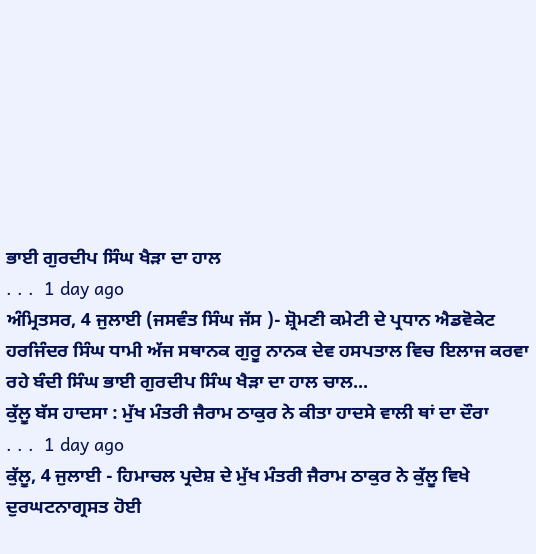ਭਾਈ ਗੁਰਦੀਪ ਸਿੰਘ ਖੈੜਾ ਦਾ ਹਾਲ
. . .  1 day ago
ਅੰਮ੍ਰਿਤਸਰ, 4 ਜੁਲਾਈ (ਜਸਵੰਤ ਸਿੰਘ ਜੱਸ )- ਸ਼੍ਰੋਮਣੀ ਕਮੇਟੀ ਦੇ ਪ੍ਰਧਾਨ ਐਡਵੋਕੇਟ ਹਰਜਿੰਦਰ ਸਿੰਘ ਧਾਮੀ ਅੱਜ ਸਥਾਨਕ ਗੁਰੂ ਨਾਨਕ ਦੇਵ ਹਸਪਤਾਲ ਵਿਚ ਇਲਾਜ ਕਰਵਾ ਰਹੇ ਬੰਦੀ ਸਿੰਘ ਭਾਈ ਗੁਰਦੀਪ ਸਿੰਘ ਖੈੜਾ ਦਾ ਹਾਲ ਚਾਲ...
ਕੁੱਲੂ ਬੱਸ ਹਾਦਸਾ : ਮੁੱਖ ਮੰਤਰੀ ਜੈਰਾਮ ਠਾਕੁਰ ਨੇ ਕੀਤਾ ਹਾਦਸੇ ਵਾਲੀ ਥਾਂ ਦਾ ਦੌਰਾ
. . .  1 day ago
ਕੁੱਲੂ, 4 ਜੁਲਾਈ - ਹਿਮਾਚਲ ਪ੍ਰਦੇਸ਼ ਦੇ ਮੁੱਖ ਮੰਤਰੀ ਜੈਰਾਮ ਠਾਕੁਰ ਨੇ ਕੁੱਲੂ ਵਿਖੇ ਦੁਰਘਟਨਾਗ੍ਰਸਤ ਹੋਈ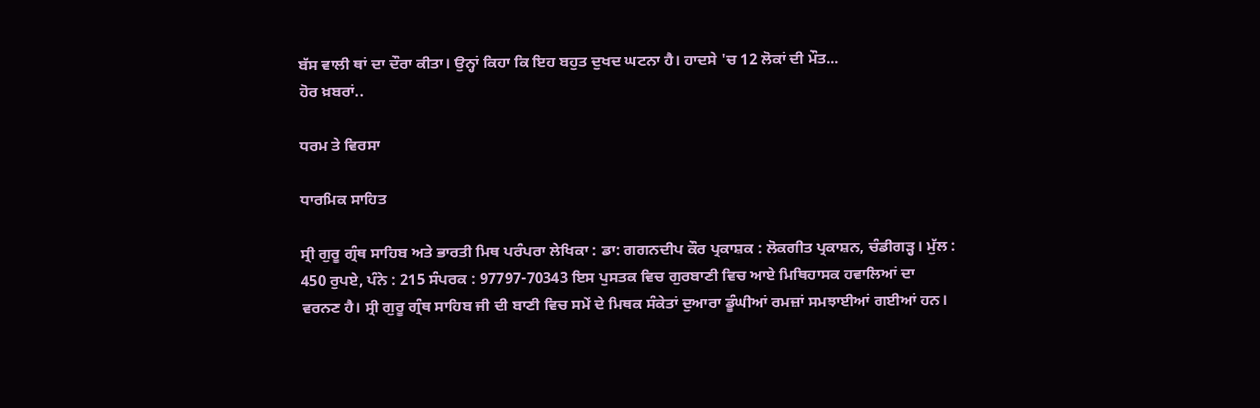ਬੱਸ ਵਾਲੀ ਥਾਂ ਦਾ ਦੌਰਾ ਕੀਤਾ। ਉਨ੍ਹਾਂ ਕਿਹਾ ਕਿ ਇਹ ਬਹੁਤ ਦੁਖਦ ਘਟਨਾ ਹੈ। ਹਾਦਸੇ 'ਚ 12 ਲੋਕਾਂ ਦੀ ਮੌਤ...
ਹੋਰ ਖ਼ਬਰਾਂ..

ਧਰਮ ਤੇ ਵਿਰਸਾ

ਧਾਰਮਿਕ ਸਾਹਿਤ

ਸ੍ਰੀ ਗੁਰੂ ਗ੍ਰੰਥ ਸਾਹਿਬ ਅਤੇ ਭਾਰਤੀ ਮਿਥ ਪਰੰਪਰਾ ਲੇਖਿਕਾ : ਡਾ: ਗਗਨਦੀਪ ਕੌਰ ਪ੍ਰਕਾਸ਼ਕ : ਲੋਕਗੀਤ ਪ੍ਰਕਾਸ਼ਨ, ਚੰਡੀਗੜ੍ਹ। ਮੁੱਲ : 450 ਰੁਪਏ, ਪੰਨੇ : 215 ਸੰਪਰਕ : 97797-70343 ਇਸ ਪੁਸਤਕ ਵਿਚ ਗੁਰਬਾਣੀ ਵਿਚ ਆਏ ਮਿਥਿਹਾਸਕ ਹਵਾਲਿਆਂ ਦਾ ਵਰਨਣ ਹੈ। ਸ੍ਰੀ ਗੁਰੂ ਗ੍ਰੰਥ ਸਾਹਿਬ ਜੀ ਦੀ ਬਾਣੀ ਵਿਚ ਸਮੇਂ ਦੇ ਮਿਥਕ ਸੰਕੇਤਾਂ ਦੁਆਰਾ ਡੂੰਘੀਆਂ ਰਮਜ਼ਾਂ ਸਮਝਾਈਆਂ ਗਈਆਂ ਹਨ।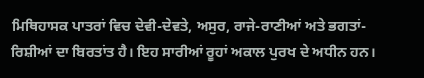ਮਿਥਿਹਾਸਕ ਪਾਤਰਾਂ ਵਿਚ ਦੇਵੀ-ਦੇਵਤੇ, ਅਸੁਰ, ਰਾਜੇ-ਰਾਣੀਆਂ ਅਤੇ ਭਗਤਾਂ-ਰਿਸ਼ੀਆਂ ਦਾ ਬਿਰਤਾਂਤ ਹੈ। ਇਹ ਸਾਰੀਆਂ ਰੂਹਾਂ ਅਕਾਲ ਪੁਰਖ ਦੇ ਅਧੀਨ ਹਨ।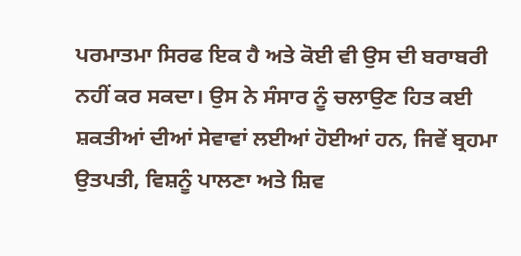ਪਰਮਾਤਮਾ ਸਿਰਫ ਇਕ ਹੈ ਅਤੇ ਕੋਈ ਵੀ ਉਸ ਦੀ ਬਰਾਬਰੀ ਨਹੀਂ ਕਰ ਸਕਦਾ। ਉਸ ਨੇ ਸੰਸਾਰ ਨੂੰ ਚਲਾਉਣ ਹਿਤ ਕਈ ਸ਼ਕਤੀਆਂ ਦੀਆਂ ਸੇਵਾਵਾਂ ਲਈਆਂ ਹੋਈਆਂ ਹਨ, ਜਿਵੇਂ ਬ੍ਰਹਮਾ ਉਤਪਤੀ, ਵਿਸ਼ਨੂੰ ਪਾਲਣਾ ਅਤੇ ਸ਼ਿਵ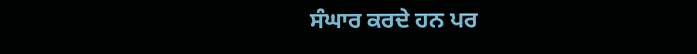ਸੰਘਾਰ ਕਰਦੇ ਹਨ ਪਰ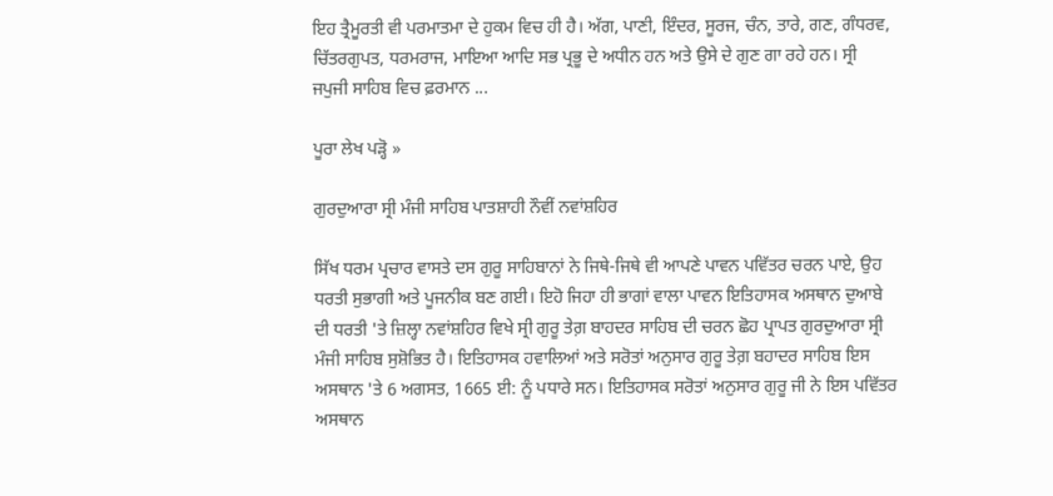ਇਹ ਤ੍ਰੈਮੂਰਤੀ ਵੀ ਪਰਮਾਤਮਾ ਦੇ ਹੁਕਮ ਵਿਚ ਹੀ ਹੈ। ਅੱਗ, ਪਾਣੀ, ਇੰਦਰ, ਸੂਰਜ, ਚੰਨ, ਤਾਰੇ, ਗਣ, ਗੰਧਰਵ, ਚਿੱਤਰਗੁਪਤ, ਧਰਮਰਾਜ, ਮਾਇਆ ਆਦਿ ਸਭ ਪ੍ਰਭੂ ਦੇ ਅਧੀਨ ਹਨ ਅਤੇ ਉਸੇ ਦੇ ਗੁਣ ਗਾ ਰਹੇ ਹਨ। ਸ੍ਰੀ ਜਪੁਜੀ ਸਾਹਿਬ ਵਿਚ ਫ਼ਰਮਾਨ ...

ਪੂਰਾ ਲੇਖ ਪੜ੍ਹੋ »

ਗੁਰਦੁਆਰਾ ਸ੍ਰੀ ਮੰਜੀ ਸਾਹਿਬ ਪਾਤਸ਼ਾਹੀ ਨੌਵੀਂ ਨਵਾਂਸ਼ਹਿਰ

ਸਿੱਖ ਧਰਮ ਪ੍ਰਚਾਰ ਵਾਸਤੇ ਦਸ ਗੁਰੂ ਸਾਹਿਬਾਨਾਂ ਨੇ ਜਿਥੇ-ਜਿਥੇ ਵੀ ਆਪਣੇ ਪਾਵਨ ਪਵਿੱਤਰ ਚਰਨ ਪਾਏ, ਉਹ ਧਰਤੀ ਸੁਭਾਗੀ ਅਤੇ ਪੂਜਨੀਕ ਬਣ ਗਈ। ਇਹੋ ਜਿਹਾ ਹੀ ਭਾਗਾਂ ਵਾਲਾ ਪਾਵਨ ਇਤਿਹਾਸਕ ਅਸਥਾਨ ਦੁਆਬੇ ਦੀ ਧਰਤੀ 'ਤੇ ਜ਼ਿਲ੍ਹਾ ਨਵਾਂਸ਼ਹਿਰ ਵਿਖੇ ਸ੍ਰੀ ਗੁਰੂ ਤੇਗ਼ ਬਾਹਦਰ ਸਾਹਿਬ ਦੀ ਚਰਨ ਛੋਹ ਪ੍ਰਾਪਤ ਗੁਰਦੁਆਰਾ ਸ੍ਰੀ ਮੰਜੀ ਸਾਹਿਬ ਸੁਸ਼ੋਭਿਤ ਹੈ। ਇਤਿਹਾਸਕ ਹਵਾਲਿਆਂ ਅਤੇ ਸਰੋਤਾਂ ਅਨੁਸਾਰ ਗੁਰੂ ਤੇਗ਼ ਬਹਾਦਰ ਸਾਹਿਬ ਇਸ ਅਸਥਾਨ 'ਤੇ 6 ਅਗਸਤ, 1665 ਈ: ਨੂੰ ਪਧਾਰੇ ਸਨ। ਇਤਿਹਾਸਕ ਸਰੋਤਾਂ ਅਨੁਸਾਰ ਗੁਰੂ ਜੀ ਨੇ ਇਸ ਪਵਿੱਤਰ ਅਸਥਾਨ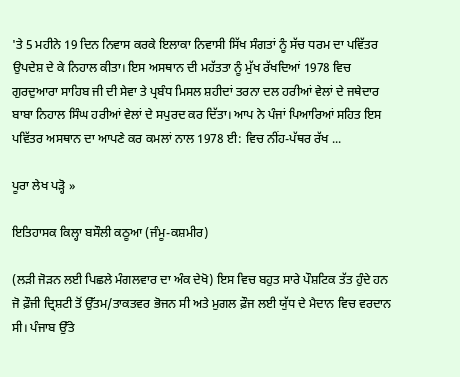'ਤੇ 5 ਮਹੀਨੇ 19 ਦਿਨ ਨਿਵਾਸ ਕਰਕੇ ਇਲਾਕਾ ਨਿਵਾਸੀ ਸਿੱਖ ਸੰਗਤਾਂ ਨੂੰ ਸੱਚ ਧਰਮ ਦਾ ਪਵਿੱਤਰ ਉਪਦੇਸ਼ ਦੇ ਕੇ ਨਿਹਾਲ ਕੀਤਾ। ਇਸ ਅਸਥਾਨ ਦੀ ਮਹੱਤਤਾ ਨੂੰ ਮੁੱਖ ਰੱਖਦਿਆਂ 1978 ਵਿਚ ਗੁਰਦੁਆਰਾ ਸਾਹਿਬ ਜੀ ਦੀ ਸੇਵਾ ਤੇ ਪ੍ਰਬੰਧ ਮਿਸਲ ਸ਼ਹੀਦਾਂ ਤਰਨਾ ਦਲ ਹਰੀਆਂ ਵੇਲਾਂ ਦੇ ਜਥੇਦਾਰ ਬਾਬਾ ਨਿਹਾਲ ਸਿੰਘ ਹਰੀਆਂ ਵੇਲਾਂ ਦੇ ਸਪੁਰਦ ਕਰ ਦਿੱਤਾ। ਆਪ ਨੇ ਪੰਜਾਂ ਪਿਆਰਿਆਂ ਸਹਿਤ ਇਸ ਪਵਿੱਤਰ ਅਸਥਾਨ ਦਾ ਆਪਣੇ ਕਰ ਕਮਲਾਂ ਨਾਲ 1978 ਈ: ਵਿਚ ਨੀਂਹ-ਪੱਥਰ ਰੱਖ ...

ਪੂਰਾ ਲੇਖ ਪੜ੍ਹੋ »

ਇਤਿਹਾਸਕ ਕਿਲ੍ਹਾ ਬਸੌਲੀ ਕਠੂਆ (ਜੰਮੂ-ਕਸ਼ਮੀਰ)

(ਲੜੀ ਜੋੜਨ ਲਈ ਪਿਛਲੇ ਮੰਗਲਵਾਰ ਦਾ ਅੰਕ ਦੇਖੋ) ਇਸ ਵਿਚ ਬਹੁਤ ਸਾਰੇ ਪੌਸ਼ਟਿਕ ਤੱਤ ਹੁੰਦੇ ਹਨ ਜੋ ਫ਼ੌਜੀ ਦ੍ਰਿਸ਼ਟੀ ਤੋਂ ਉੱਤਮ/ਤਾਕਤਵਰ ਭੋਜਨ ਸੀ ਅਤੇ ਮੁਗਲ ਫ਼ੌਜ ਲਈ ਯੁੱਧ ਦੇ ਮੈਦਾਨ ਵਿਚ ਵਰਦਾਨ ਸੀ। ਪੰਜਾਬ ਉੱਤੇ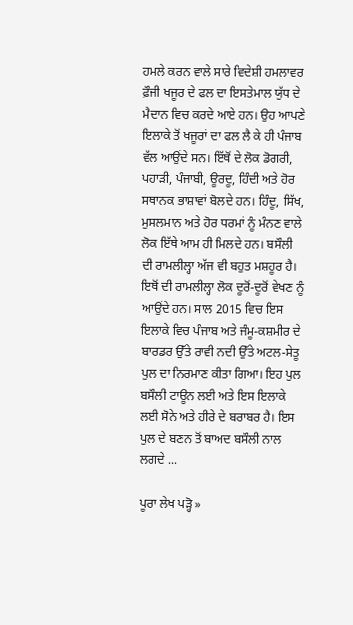ਹਮਲੇ ਕਰਨ ਵਾਲੇ ਸਾਰੇ ਵਿਦੇਸ਼ੀ ਹਮਲਾਵਰ ਫ਼ੌਜੀ ਖਜੂਰ ਦੇ ਫਲ ਦਾ ਇਸਤੇਮਾਲ ਯੁੱਧ ਦੇ ਮੈਦਾਨ ਵਿਚ ਕਰਦੇ ਆਏ ਹਨ। ਉਹ ਆਪਣੇ ਇਲਾਕੇ ਤੋਂ ਖਜੂਰਾਂ ਦਾ ਫਲ ਲੈ ਕੇ ਹੀ ਪੰਜਾਬ ਵੱਲ ਆਉਂਦੇ ਸਨ। ਇੱਥੋਂ ਦੇ ਲੋਕ ਡੋਗਰੀ, ਪਹਾੜੀ, ਪੰਜਾਬੀ, ਊਰਦੂ, ਹਿੰਦੀ ਅਤੇ ਹੋਰ ਸਥਾਨਕ ਭਾਸ਼ਾਵਾਂ ਬੋਲਦੇ ਹਨ। ਹਿੰਦੂ, ਸਿੱਖ, ਮੁਸਲਮਾਨ ਅਤੇ ਹੋਰ ਧਰਮਾਂ ਨੂੰ ਮੰਨਣ ਵਾਲੇ ਲੋਕ ਇੱਥੇ ਆਮ ਹੀ ਮਿਲਦੇ ਹਨ। ਬਸੌਲੀ ਦੀ ਰਾਮਲੀਲ੍ਹਾ ਅੱਜ ਵੀ ਬਹੁਤ ਮਸ਼ਹੂਰ ਹੈ। ਇਥੋਂ ਦੀ ਰਾਮਲੀਲ੍ਹਾ ਲੋਕ ਦੂਰੋਂ-ਦੂਰੋਂ ਵੇਖਣ ਨੂੰ ਆਉਂਦੇ ਹਨ। ਸਾਲ 2015 ਵਿਚ ਇਸ ਇਲਾਕੇ ਵਿਚ ਪੰਜਾਬ ਅਤੇ ਜੰਮੂ-ਕਸ਼ਮੀਰ ਦੇ ਬਾਰਡਰ ਉੱਤੇ ਰਾਵੀ ਨਦੀ ਉੱਤੇ ਅਟਲ-ਸੇਤੂ ਪੁਲ ਦਾ ਨਿਰਮਾਣ ਕੀਤਾ ਗਿਆ। ਇਹ ਪੁਲ ਬਸੌਲੀ ਟਾਊਨ ਲਈ ਅਤੇ ਇਸ ਇਲਾਕੇ ਲਈ ਸੋਨੇ ਅਤੇ ਹੀਰੇ ਦੇ ਬਰਾਬਰ ਹੈ। ਇਸ ਪੁਲ ਦੇ ਬਣਨ ਤੋਂ ਬਾਅਦ ਬਸੌਲੀ ਨਾਲ ਲਗਦੇ ...

ਪੂਰਾ ਲੇਖ ਪੜ੍ਹੋ »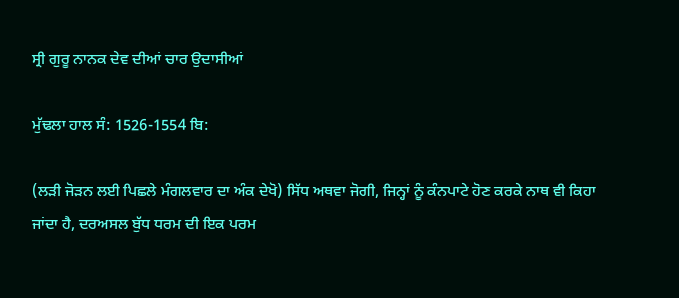ਸ੍ਰੀ ਗੁਰੂ ਨਾਨਕ ਦੇਵ ਦੀਆਂ ਚਾਰ ਉਦਾਸੀਆਂ

ਮੁੱਢਲਾ ਹਾਲ ਸੰ: 1526-1554 ਬਿ:

(ਲੜੀ ਜੋੜਨ ਲਈ ਪਿਛਲੇ ਮੰਗਲਵਾਰ ਦਾ ਅੰਕ ਦੇਖੋ) ਸਿੱਧ ਅਥਵਾ ਜੋਗੀ, ਜਿਨ੍ਹਾਂ ਨੂੰ ਕੰਨਪਾਟੇ ਹੋਣ ਕਰਕੇ ਨਾਥ ਵੀ ਕਿਹਾ ਜਾਂਦਾ ਹੈ, ਦਰਅਸਲ ਬੁੱਧ ਧਰਮ ਦੀ ਇਕ ਪਰਮ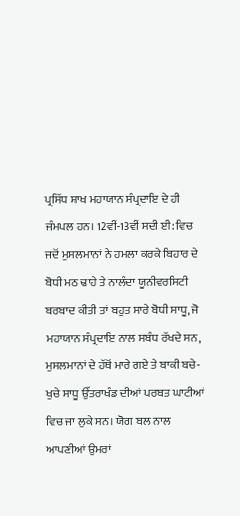ਪ੍ਰਸਿੱਧ ਸ਼ਾਖ ਮਹਾਯਾਨ ਸੰਪ੍ਰਦਾਇ ਦੇ ਹੀ ਜੰਮਪਲ ਹਨ। 12ਵੀਂ-13ਵੀਂ ਸਦੀ ਈ: ਵਿਚ ਜਦੋਂ ਮੁਸਲਮਾਨਾਂ ਨੇ ਹਮਲਾ ਕਰਕੇ ਬਿਹਾਰ ਦੇ ਬੋਧੀ ਮਠ ਢਾਹੇ ਤੇ ਨਾਲੰਦਾ ਯੂਨੀਵਰਸਿਟੀ ਬਰਬਾਦ ਕੀਤੀ ਤਾਂ ਬਹੁਤ ਸਾਰੇ ਬੋਧੀ ਸਾਧੂ, ਜੋ ਮਹਾਯਾਨ ਸੰਪ੍ਰਦਾਇ ਨਾਲ ਸਬੰਧ ਰੱਖਦੇ ਸਨ, ਮੁਸਲਮਾਨਾਂ ਦੇ ਹੱਥੋਂ ਮਾਰੇ ਗਏ ਤੇ ਬਾਕੀ ਬਚੇ-ਖੁਚੇ ਸਾਧੂ ਉੱਤਰਾਖੰਡ ਦੀਆਂ ਪਰਬਤ ਘਾਟੀਆਂ ਵਿਚ ਜਾ ਲੁਕੇ ਸਨ। ਯੋਗ ਬਲ ਨਾਲ ਆਪਣੀਆਂ ਉਮਰਾਂ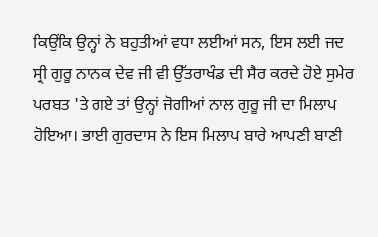ਕਿਉਂਕਿ ਉਨ੍ਹਾਂ ਨੇ ਬਹੁਤੀਆਂ ਵਧਾ ਲਈਆਂ ਸਨ, ਇਸ ਲਈ ਜਦ ਸ੍ਰੀ ਗੁਰੂ ਨਾਨਕ ਦੇਵ ਜੀ ਵੀ ਉੱਤਰਾਖੰਡ ਦੀ ਸੈਰ ਕਰਦੇ ਹੋਏ ਸੁਮੇਰ ਪਰਬਤ 'ਤੇ ਗਏ ਤਾਂ ਉਨ੍ਹਾਂ ਜੋਗੀਆਂ ਨਾਲ ਗੁਰੂ ਜੀ ਦਾ ਮਿਲਾਪ ਹੋਇਆ। ਭਾਈ ਗੁਰਦਾਸ ਨੇ ਇਸ ਮਿਲਾਪ ਬਾਰੇ ਆਪਣੀ ਬਾਣੀ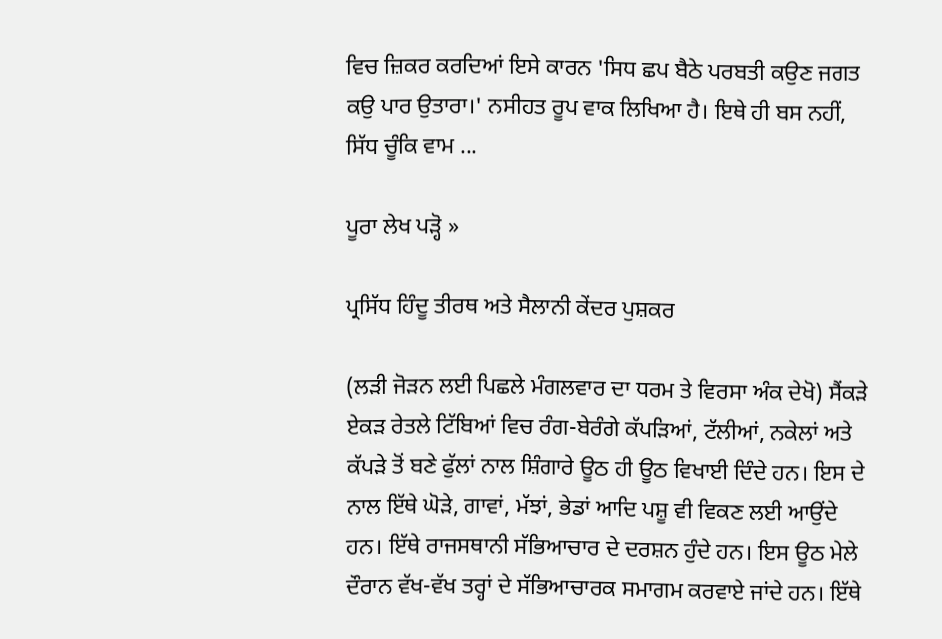ਵਿਚ ਜ਼ਿਕਰ ਕਰਦਿਆਂ ਇਸੇ ਕਾਰਨ 'ਸਿਧ ਛਪ ਬੈਠੇ ਪਰਬਤੀ ਕਉਣ ਜਗਤ ਕਉ ਪਾਰ ਉਤਾਰਾ।' ਨਸੀਹਤ ਰੂਪ ਵਾਕ ਲਿਖਿਆ ਹੈ। ਇਥੇ ਹੀ ਬਸ ਨਹੀਂ, ਸਿੱਧ ਚੂੰਕਿ ਵਾਮ ...

ਪੂਰਾ ਲੇਖ ਪੜ੍ਹੋ »

ਪ੍ਰਸਿੱਧ ਹਿੰਦੂ ਤੀਰਥ ਅਤੇ ਸੈਲਾਨੀ ਕੇਂਦਰ ਪੁਸ਼ਕਰ

(ਲੜੀ ਜੋੜਨ ਲਈ ਪਿਛਲੇ ਮੰਗਲਵਾਰ ਦਾ ਧਰਮ ਤੇ ਵਿਰਸਾ ਅੰਕ ਦੇਖੋ) ਸੈਂਕੜੇ ਏਕੜ ਰੇਤਲੇ ਟਿੱਬਿਆਂ ਵਿਚ ਰੰਗ-ਬੇਰੰਗੇ ਕੱਪੜਿਆਂ, ਟੱਲੀਆਂ, ਨਕੇਲਾਂ ਅਤੇ ਕੱਪੜੇ ਤੋਂ ਬਣੇ ਫੁੱਲਾਂ ਨਾਲ ਸ਼ਿੰਗਾਰੇ ਊਠ ਹੀ ਊਠ ਵਿਖਾਈ ਦਿੰਦੇ ਹਨ। ਇਸ ਦੇ ਨਾਲ ਇੱਥੇ ਘੋੜੇ, ਗਾਵਾਂ, ਮੱਝਾਂ, ਭੇਡਾਂ ਆਦਿ ਪਸ਼ੂ ਵੀ ਵਿਕਣ ਲਈ ਆਉਂਦੇ ਹਨ। ਇੱਥੇ ਰਾਜਸਥਾਨੀ ਸੱਭਿਆਚਾਰ ਦੇ ਦਰਸ਼ਨ ਹੁੰਦੇ ਹਨ। ਇਸ ਊਠ ਮੇਲੇ ਦੌਰਾਨ ਵੱਖ-ਵੱਖ ਤਰ੍ਹਾਂ ਦੇ ਸੱਭਿਆਚਾਰਕ ਸਮਾਗਮ ਕਰਵਾਏ ਜਾਂਦੇ ਹਨ। ਇੱਥੇ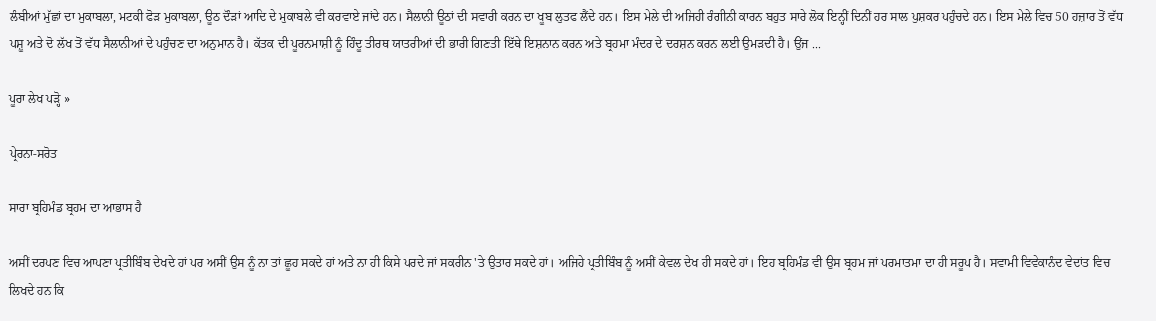ਲੰਬੀਆਂ ਮੁੱਛਾਂ ਦਾ ਮੁਕਾਬਲਾ, ਮਟਕੀ ਫੋੜ ਮੁਕਾਬਲਾ, ਊਠ ਦੌੜਾਂ ਆਦਿ ਦੇ ਮੁਕਾਬਲੇ ਵੀ ਕਰਵਾਏ ਜਾਂਦੇ ਹਨ। ਸੈਲਾਨੀ ਊਠਾਂ ਦੀ ਸਵਾਰੀ ਕਰਨ ਦਾ ਖੂਬ ਲੁਤਫ ਲੈਂਦੇ ਹਨ। ਇਸ ਮੇਲੇ ਦੀ ਅਜਿਹੀ ਰੰਗੀਨੀ ਕਾਰਨ ਬਹੁਤ ਸਾਰੇ ਲੋਕ ਇਨ੍ਹੀਂ ਦਿਨੀਂ ਹਰ ਸਾਲ ਪੁਸ਼ਕਰ ਪਹੁੰਚਦੇ ਹਨ। ਇਸ ਮੇਲੇ ਵਿਚ 50 ਹਜ਼ਾਰ ਤੋਂ ਵੱਧ ਪਸ਼ੂ ਅਤੇ ਦੋ ਲੱਖ ਤੋਂ ਵੱਧ ਸੈਲਾਨੀਆਂ ਦੇ ਪਹੁੰਚਣ ਦਾ ਅਨੁਮਾਨ ਹੈ। ਕੱਤਕ ਦੀ ਪੂਰਨਮਾਸ਼ੀ ਨੂੰ ਹਿੰਦੂ ਤੀਰਥ ਯਾਤਰੀਆਂ ਦੀ ਭਾਰੀ ਗਿਣਤੀ ਇੱਥੇ ਇਸ਼ਨਾਨ ਕਰਨ ਅਤੇ ਬ੍ਰਹਮਾ ਮੰਦਰ ਦੇ ਦਰਸ਼ਨ ਕਰਨ ਲਈ ਉਮੜਦੀ ਹੈ। ਉਂਜ ...

ਪੂਰਾ ਲੇਖ ਪੜ੍ਹੋ »

ਪ੍ਰੇਰਨਾ-ਸਰੋਤ

ਸਾਰਾ ਬ੍ਰਹਿਮੰਡ ਬ੍ਰਹਮ ਦਾ ਆਭਾਸ ਹੈ

ਅਸੀਂ ਦਰਪਣ ਵਿਚ ਆਪਣਾ ਪ੍ਰਤੀਬਿੰਬ ਦੇਖਦੇ ਹਾਂ ਪਰ ਅਸੀਂ ਉਸ ਨੂੰ ਨਾ ਤਾਂ ਛੂਹ ਸਕਦੇ ਹਾਂ ਅਤੇ ਨਾ ਹੀ ਕਿਸੇ ਪਰਦੇ ਜਾਂ ਸਕਰੀਨ 'ਤੇ ਉਤਾਰ ਸਕਦੇ ਹਾਂ। ਅਜਿਹੇ ਪ੍ਰਤੀਬਿੰਬ ਨੂੰ ਅਸੀਂ ਕੇਵਲ ਦੇਖ ਹੀ ਸਕਦੇ ਹਾਂ। ਇਹ ਬ੍ਰਹਿਮੰਡ ਵੀ ਉਸ ਬ੍ਰਹਮ ਜਾਂ ਪਰਮਾਤਮਾ ਦਾ ਹੀ ਸਰੂਪ ਹੈ। ਸਵਾਮੀ ਵਿਵੇਕਾਨੰਦ ਵੇਦਾਂਤ ਵਿਚ ਲਿਖਦੇ ਹਨ ਕਿ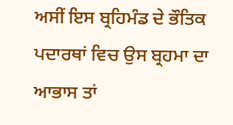ਅਸੀਂ ਇਸ ਬ੍ਰਹਿਮੰਡ ਦੇ ਭੌਤਿਕ ਪਦਾਰਥਾਂ ਵਿਚ ਉਸ ਬ੍ਰਹਮਾ ਦਾ ਆਭਾਸ ਤਾਂ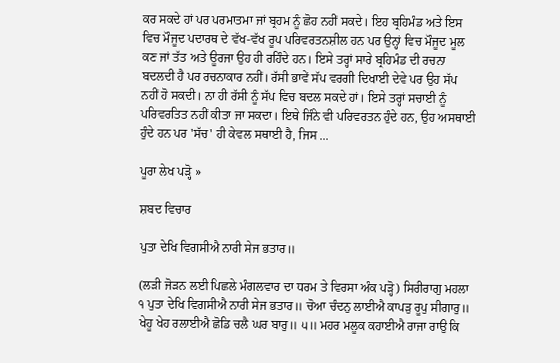ਕਰ ਸਕਦੇ ਹਾਂ ਪਰ ਪਰਮਾਤਮਾ ਜਾਂ ਬ੍ਰਹਮ ਨੂੰ ਛੋਹ ਨਹੀਂ ਸਕਦੇ। ਇਹ ਬ੍ਰਹਿਮੰਡ ਅਤੇ ਇਸ ਵਿਚ ਮੌਜੂਦ ਪਦਾਰਥ ਦੇ ਵੱਖ-ਵੱਖ ਰੂਪ ਪਰਿਵਰਤਨਸ਼ੀਲ ਹਨ ਪਰ ਉਨ੍ਹਾਂ ਵਿਚ ਮੌਜੂਦ ਮੂਲ ਕਣ ਜਾਂ ਤੱਤ ਅਤੇ ਊਰਜਾ ਉਹ ਹੀ ਰਹਿੰਦੇ ਹਨ। ਇਸੇ ਤਰ੍ਹਾਂ ਸਾਰੇ ਬ੍ਰਹਿਮੰਡ ਦੀ ਰਚਨਾ ਬਦਲਦੀ ਹੈ ਪਰ ਰਚਨਾਕਾਰ ਨਹੀਂ। ਰੱਸੀ ਭਾਵੇਂ ਸੱਪ ਵਰਗੀ ਦਿਖਾਈ ਦੇਵੇ ਪਰ ਉਹ ਸੱਪ ਨਹੀਂ ਹੋ ਸਕਦੀ। ਨਾ ਹੀ ਰੱਸੀ ਨੂੰ ਸੱਪ ਵਿਚ ਬਦਲ ਸਕਦੇ ਹਾਂ। ਇਸੇ ਤਰ੍ਹਾਂ ਸਚਾਈ ਨੂੰ ਪਰਿਵਰਤਿਤ ਨਹੀਂ ਕੀਤਾ ਜਾ ਸਕਦਾ। ਇਥੇ ਜਿੰਨੇ ਵੀ ਪਰਿਵਰਤਨ ਹੁੰਦੇ ਹਨ, ਉਹ ਅਸਥਾਈ ਹੁੰਦੇ ਹਨ ਪਰ 'ਸੱਚ' ਹੀ ਕੇਵਲ ਸਥਾਈ ਹੈ, ਜਿਸ ...

ਪੂਰਾ ਲੇਖ ਪੜ੍ਹੋ »

ਸ਼ਬਦ ਵਿਚਾਰ

ਪੁਤਾ ਦੇਖਿ ਵਿਗਸੀਐ ਨਾਰੀ ਸੇਜ ਭਤਾਰ॥

(ਲੜੀ ਜੋੜਨ ਲਈ ਪਿਛਲੇ ਮੰਗਲਵਾਰ ਦਾ ਧਰਮ ਤੇ ਵਿਰਸਾ ਅੰਕ ਪੜ੍ਹੋ) ਸਿਰੀਰਾਗੁ ਮਹਲਾ ੧ ਪੁਤਾ ਦੇਖਿ ਵਿਗਸੀਐ ਨਾਰੀ ਸੇਜ ਭਤਾਰ॥ ਚੋਆ ਚੰਦਨੁ ਲਾਈਐ ਕਾਪੜੁ ਰੂਪੁ ਸੀਗਾਰੁ॥ ਖੇਹੂ ਖੇਹ ਰਲਾਈਐ ਛੋਡਿ ਚਲੈ ਘਰ ਬਾਰੁ॥ ੫॥ ਮਹਰ ਮਲੂਕ ਕਹਾਈਐ ਰਾਜਾ ਰਾਉ ਕਿ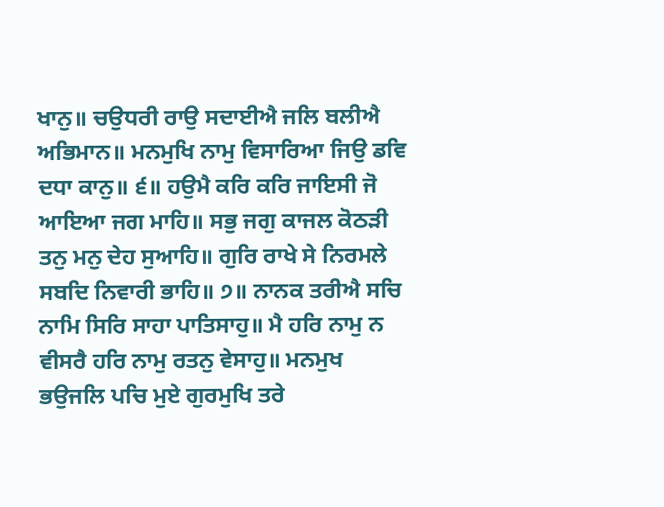ਖਾਨੁ॥ ਚਉਧਰੀ ਰਾਉ ਸਦਾਈਐ ਜਲਿ ਬਲੀਐ ਅਭਿਮਾਨ॥ ਮਨਮੁਖਿ ਨਾਮੁ ਵਿਸਾਰਿਆ ਜਿਉ ਡਵਿ ਦਧਾ ਕਾਨੁ॥ ੬॥ ਹਉਮੈ ਕਰਿ ਕਰਿ ਜਾਇਸੀ ਜੋ ਆਇਆ ਜਗ ਮਾਹਿ॥ ਸਭੁ ਜਗੁ ਕਾਜਲ ਕੋਠੜੀ ਤਨੁ ਮਨੁ ਦੇਹ ਸੁਆਹਿ॥ ਗੁਰਿ ਰਾਖੇ ਸੇ ਨਿਰਮਲੇ ਸਬਦਿ ਨਿਵਾਰੀ ਭਾਹਿ॥ ੭॥ ਨਾਨਕ ਤਰੀਐ ਸਚਿ ਨਾਮਿ ਸਿਰਿ ਸਾਹਾ ਪਾਤਿਸਾਹੁ॥ ਮੈ ਹਰਿ ਨਾਮੁ ਨ ਵੀਸਰੈ ਹਰਿ ਨਾਮੁ ਰਤਨੁ ਵੇਸਾਹੁ॥ ਮਨਮੁਖ ਭਉਜਲਿ ਪਚਿ ਮੁਏ ਗੁਰਮੁਖਿ ਤਰੇ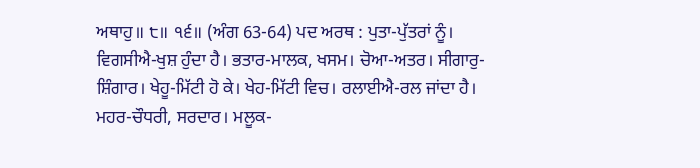ਅਥਾਹੁ॥ ੮॥ ੧੬॥ (ਅੰਗ 63-64) ਪਦ ਅਰਥ : ਪੁਤਾ-ਪੁੱਤਰਾਂ ਨੂੰ। ਵਿਗਸੀਐ-ਖੁਸ਼ ਹੁੰਦਾ ਹੈ। ਭਤਾਰ-ਮਾਲਕ, ਖਸਮ। ਚੋਆ-ਅਤਰ। ਸੀਗਾਰੁ-ਸ਼ਿੰਗਾਰ। ਖੇਹੂ-ਮਿੱਟੀ ਹੋ ਕੇ। ਖੇਹ-ਮਿੱਟੀ ਵਿਚ। ਰਲਾਈਐ-ਰਲ ਜਾਂਦਾ ਹੈ। ਮਹਰ-ਚੌਧਰੀ, ਸਰਦਾਰ। ਮਲੂਕ-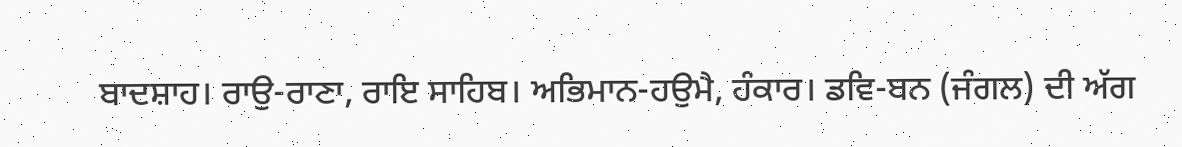ਬਾਦਸ਼ਾਹ। ਰਾਉ-ਰਾਣਾ, ਰਾਇ ਸਾਹਿਬ। ਅਭਿਮਾਨ-ਹਉਮੈ, ਹੰਕਾਰ। ਡਵਿ-ਬਨ (ਜੰਗਲ) ਦੀ ਅੱਗ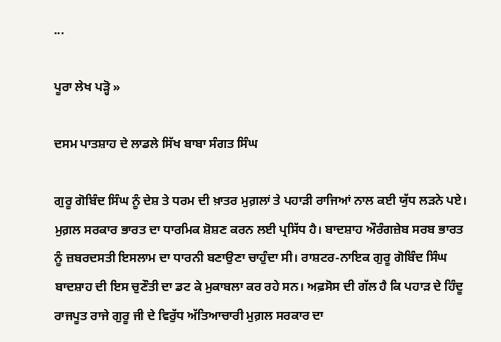...

ਪੂਰਾ ਲੇਖ ਪੜ੍ਹੋ »

ਦਸਮ ਪਾਤਸ਼ਾਹ ਦੇ ਲਾਡਲੇ ਸਿੱਖ ਬਾਬਾ ਸੰਗਤ ਸਿੰਘ

ਗੁਰੂ ਗੋਬਿੰਦ ਸਿੰਘ ਨੂੰ ਦੇਸ਼ ਤੇ ਧਰਮ ਦੀ ਖ਼ਾਤਰ ਮੁਗ਼ਲਾਂ ਤੇ ਪਹਾੜੀ ਰਾਜਿਆਂ ਨਾਲ ਕਈ ਯੁੱਧ ਲੜਨੇ ਪਏ। ਮੁਗ਼ਲ ਸਰਕਾਰ ਭਾਰਤ ਦਾ ਧਾਰਮਿਕ ਸ਼ੋਸ਼ਣ ਕਰਨ ਲਈ ਪ੍ਰਸਿੱਧ ਹੈ। ਬਾਦਸ਼ਾਹ ਔਰੰਗਜ਼ੇਬ ਸਰਬ ਭਾਰਤ ਨੂੰ ਜ਼ਬਰਦਸਤੀ ਇਸਲਾਮ ਦਾ ਧਾਰਨੀ ਬਣਾਉਣਾ ਚਾਹੁੰਦਾ ਸੀ। ਰਾਸ਼ਟਰ-ਨਾਇਕ ਗੁਰੂ ਗੋਬਿੰਦ ਸਿੰਘ ਬਾਦਸ਼ਾਹ ਦੀ ਇਸ ਚੁਣੌਤੀ ਦਾ ਡਟ ਕੇ ਮੁਕਾਬਲਾ ਕਰ ਰਹੇ ਸਨ। ਅਫ਼ਸੋਸ ਦੀ ਗੱਲ ਹੈ ਕਿ ਪਹਾੜ ਦੇ ਹਿੰਦੂ ਰਾਜਪੂਤ ਰਾਜੇ ਗੁਰੂ ਜੀ ਦੇ ਵਿਰੁੱਧ ਅੱਤਿਆਚਾਰੀ ਮੁਗ਼ਲ ਸਰਕਾਰ ਦਾ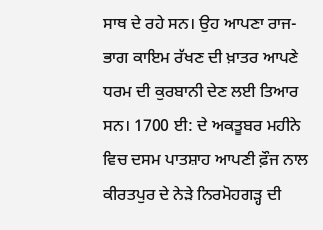ਸਾਥ ਦੇ ਰਹੇ ਸਨ। ਉਹ ਆਪਣਾ ਰਾਜ-ਭਾਗ ਕਾਇਮ ਰੱਖਣ ਦੀ ਖ਼ਾਤਰ ਆਪਣੇ ਧਰਮ ਦੀ ਕੁਰਬਾਨੀ ਦੇਣ ਲਈ ਤਿਆਰ ਸਨ। 1700 ਈ: ਦੇ ਅਕਤੂਬਰ ਮਹੀਨੇ ਵਿਚ ਦਸਮ ਪਾਤਸ਼ਾਹ ਆਪਣੀ ਫ਼ੌਜ ਨਾਲ ਕੀਰਤਪੁਰ ਦੇ ਨੇੜੇ ਨਿਰਮੋਹਗੜ੍ਹ ਦੀ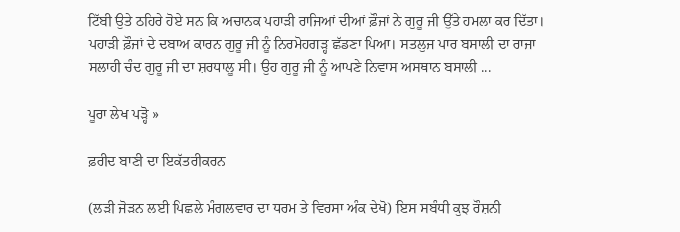ਟਿੱਬੀ ਉਤੇ ਠਹਿਰੇ ਹੋਏ ਸਨ ਕਿ ਅਚਾਨਕ ਪਹਾੜੀ ਰਾਜਿਆਂ ਦੀਆਂ ਫ਼ੌਜਾਂ ਨੇ ਗੁਰੂ ਜੀ ਉੱਤੇ ਹਮਲਾ ਕਰ ਦਿੱਤਾ। ਪਹਾੜੀ ਫ਼ੌਜਾਂ ਦੇ ਦਬਾਅ ਕਾਰਨ ਗੁਰੂ ਜੀ ਨੂੰ ਨਿਰਮੋਹਗੜ੍ਹ ਛੱਡਣਾ ਪਿਆ। ਸਤਲੁਜ ਪਾਰ ਬਸਾਲੀ ਦਾ ਰਾਜਾ ਸਲਾਹੀ ਚੰਦ ਗੁਰੂ ਜੀ ਦਾ ਸ਼ਰਧਾਲੂ ਸੀ। ਉਹ ਗੁਰੂ ਜੀ ਨੂੰ ਆਪਣੇ ਨਿਵਾਸ ਅਸਥਾਨ ਬਸਾਲੀ ...

ਪੂਰਾ ਲੇਖ ਪੜ੍ਹੋ »

ਫ਼ਰੀਦ ਬਾਣੀ ਦਾ ਇਕੱਤਰੀਕਰਨ

(ਲੜੀ ਜੋੜਨ ਲਈ ਪਿਛਲੇ ਮੰਗਲਵਾਰ ਦਾ ਧਰਮ ਤੇ ਵਿਰਸਾ ਅੰਕ ਦੇਖੋ) ਇਸ ਸਬੰਧੀ ਕੁਝ ਰੌਸ਼ਨੀ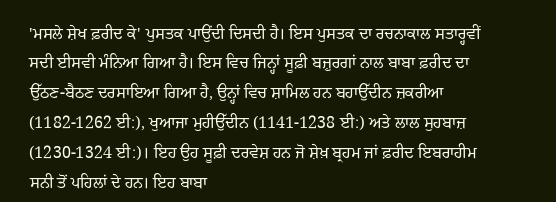'ਮਸਲੇ ਸ਼ੇਖ ਫ਼ਰੀਦ ਕੇ' ਪੁਸਤਕ ਪਾਉਂਦੀ ਦਿਸਦੀ ਹੈ। ਇਸ ਪੁਸਤਕ ਦਾ ਰਚਨਾਕਾਲ ਸਤਾਰ੍ਹਵੀਂ ਸਦੀ ਈਸਵੀ ਮੰਨਿਆ ਗਿਆ ਹੈ। ਇਸ ਵਿਚ ਜਿਨ੍ਹਾਂ ਸੂਫ਼ੀ ਬਜ਼ੁਰਗਾਂ ਨਾਲ ਬਾਬਾ ਫ਼ਰੀਦ ਦਾ ਉੱਠਣ-ਬੈਠਣ ਦਰਸਾਇਆ ਗਿਆ ਹੈ, ਉਨ੍ਹਾਂ ਵਿਚ ਸ਼ਾਮਿਲ ਹਨ ਬਹਾਉੱਦੀਨ ਜ਼ਕਰੀਆ (1182-1262 ਈ:), ਖੁਆਜਾ ਮੁਹੀਉੱਦੀਨ (1141-1238 ਈ:) ਅਤੇ ਲਾਲ ਸੁਹਬਾਜ਼ (1230-1324 ਈ:)। ਇਹ ਉਹ ਸੂਫ਼ੀ ਦਰਵੇਸ਼ ਹਨ ਜੋ ਸ਼ੇਖ਼ ਬ੍ਰਹਮ ਜਾਂ ਫ਼ਰੀਦ ਇਬਰਾਹੀਮ ਸਨੀ ਤੋਂ ਪਹਿਲਾਂ ਦੇ ਹਨ। ਇਹ ਬਾਬਾ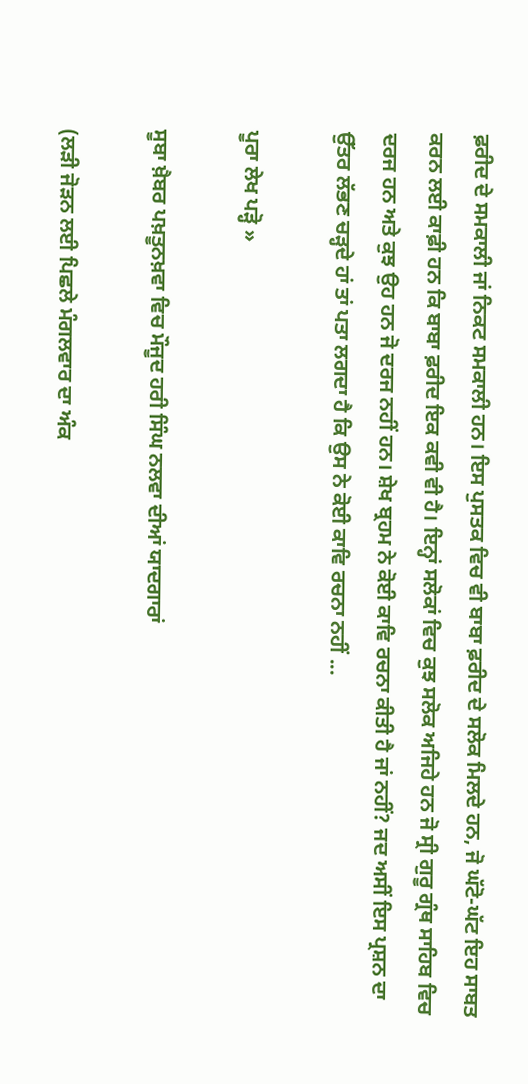ਫ਼ਰੀਦ ਦੇ ਸਮਕਾਲੀ ਜਾਂ ਨਿਕਟ ਸਮਕਾਲੀ ਹਨ। ਇਸ ਪੁਸਤਕ ਵਿਚ ਵੀ ਬਾਬਾ ਫ਼ਰੀਦ ਦੇ ਸਲੋਕ ਮਿਲਦੇ ਹਨ, ਜੋ ਘੱਟੋ-ਘੱਟ ਇਹ ਸਾਬਤ ਕਰਨ ਲਈ ਕਾਫ਼ੀ ਹਨ ਕਿ ਬਾਬਾ ਫ਼ਰੀਦ ਇਕ ਕਵੀ ਵੀ ਹੈ। ਇਨ੍ਹਾਂ ਸਲੋਕਾਂ ਵਿਚ ਕੁਝ ਸਲੋਕ ਅਜਿਹੇ ਹਨ ਜੋ ਸ੍ਰੀ ਗੁਰੂ ਗ੍ਰੰਥ ਸਾਹਿਬ ਵਿਚ ਦਰਜ ਹਨ ਅਤੇ ਕੁਝ ਉਹ ਹਨ ਜੋ ਦਰਜ ਨਹੀਂ ਹਨ। ਸ਼ੇਖ ਬ੍ਰਹਮ ਨੇ ਕੋਈ ਕਾਵਿ ਰਚਨਾ ਕੀਤੀ ਹੈ ਜਾਂ ਨਹੀਂ? ਜਦ ਅਸੀਂ ਇਸ ਪ੍ਰਸ਼ਨ ਦਾ ਉੱਤਰ ਲੱਭਣ ਚੜ੍ਹਦੇ ਹਾਂ ਤਾਂ ਪਤਾ ਲਗਦਾ ਹੈ ਕਿ ਉਸ ਨੇ ਕੋਈ ਕਾਵਿ ਰਚਨਾ ਨਹੀਂ ...

ਪੂਰਾ ਲੇਖ ਪੜ੍ਹੋ »

ਸੂਬਾ ਖ਼ੈਬਰ ਪਖ਼ਤੂਨਖ਼ਵਾ ਵਿਚ ਮੌਜੂਦ ਹਰੀ ਸਿੰਘ ਨਲਵਾ ਦੀਆਂ ਯਾਦਗਾਰਾਂ

(ਲੜੀ ਜੋੜਨ ਲਈ ਪਿਛਲੇ ਮੰਗਲਵਾਰ ਦਾ ਅੰਕ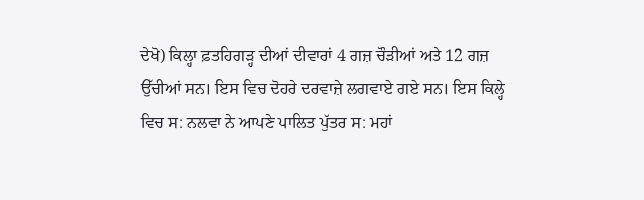ਦੇਖੋ) ਕਿਲ੍ਹਾ ਫ਼ਤਹਿਗੜ੍ਹ ਦੀਆਂ ਦੀਵਾਰਾਂ 4 ਗਜ਼ ਚੌੜੀਆਂ ਅਤੇ 12 ਗਜ਼ ਉੱਚੀਆਂ ਸਨ। ਇਸ ਵਿਚ ਦੋਹਰੇ ਦਰਵਾਜ਼ੇ ਲਗਵਾਏ ਗਏ ਸਨ। ਇਸ ਕਿਲ੍ਹੇ ਵਿਚ ਸ: ਨਲਵਾ ਨੇ ਆਪਣੇ ਪਾਲਿਤ ਪੁੱਤਰ ਸ: ਮਹਾਂ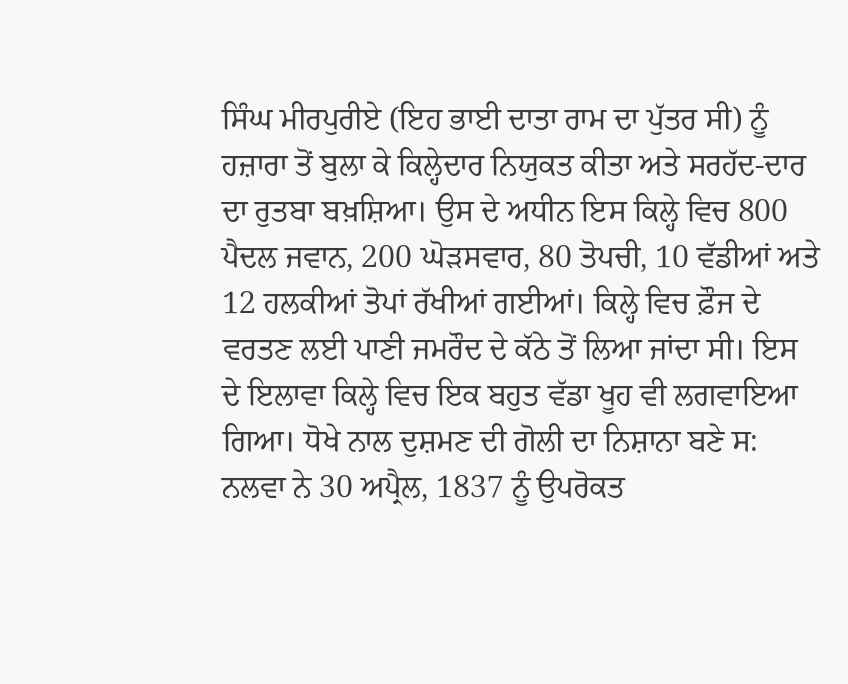ਸਿੰਘ ਮੀਰਪੁਰੀਏ (ਇਹ ਭਾਈ ਦਾਤਾ ਰਾਮ ਦਾ ਪੁੱਤਰ ਸੀ) ਨੂੰ ਹਜ਼ਾਰਾ ਤੋਂ ਬੁਲਾ ਕੇ ਕਿਲ੍ਹੇਦਾਰ ਨਿਯੁਕਤ ਕੀਤਾ ਅਤੇ ਸਰਹੱਦ-ਦਾਰ ਦਾ ਰੁਤਬਾ ਬਖ਼ਸ਼ਿਆ। ਉਸ ਦੇ ਅਧੀਨ ਇਸ ਕਿਲ੍ਹੇ ਵਿਚ 800 ਪੈਦਲ ਜਵਾਨ, 200 ਘੋੜਸਵਾਰ, 80 ਤੋਪਚੀ, 10 ਵੱਡੀਆਂ ਅਤੇ 12 ਹਲਕੀਆਂ ਤੋਪਾਂ ਰੱਖੀਆਂ ਗਈਆਂ। ਕਿਲ੍ਹੇ ਵਿਚ ਫ਼ੌਜ ਦੇ ਵਰਤਣ ਲਈ ਪਾਣੀ ਜਮਰੌਦ ਦੇ ਕੱਠੇ ਤੋਂ ਲਿਆ ਜਾਂਦਾ ਸੀ। ਇਸ ਦੇ ਇਲਾਵਾ ਕਿਲ੍ਹੇ ਵਿਚ ਇਕ ਬਹੁਤ ਵੱਡਾ ਖੂਹ ਵੀ ਲਗਵਾਇਆ ਗਿਆ। ਧੋਖੇ ਨਾਲ ਦੁਸ਼ਮਣ ਦੀ ਗੋਲੀ ਦਾ ਨਿਸ਼ਾਨਾ ਬਣੇ ਸ: ਨਲਵਾ ਨੇ 30 ਅਪ੍ਰੈਲ, 1837 ਨੂੰ ਉਪਰੋਕਤ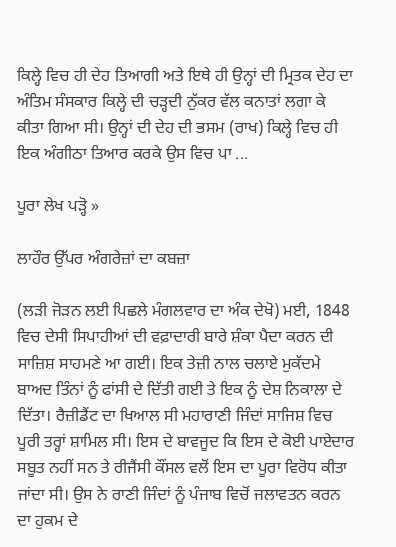ਕਿਲ੍ਹੇ ਵਿਚ ਹੀ ਦੇਹ ਤਿਆਗੀ ਅਤੇ ਇਥੇ ਹੀ ਉਨ੍ਹਾਂ ਦੀ ਮ੍ਰਿਤਕ ਦੇਹ ਦਾ ਅੰਤਿਮ ਸੰਸਕਾਰ ਕਿਲ੍ਹੇ ਦੀ ਚੜ੍ਹਦੀ ਨੁੱਕਰ ਵੱਲ ਕਨਾਤਾਂ ਲਗਾ ਕੇ ਕੀਤਾ ਗਿਆ ਸੀ। ਉਨ੍ਹਾਂ ਦੀ ਦੇਹ ਦੀ ਭਸਮ (ਰਾਖ) ਕਿਲ੍ਹੇ ਵਿਚ ਹੀ ਇਕ ਅੰਗੀਠਾ ਤਿਆਰ ਕਰਕੇ ਉਸ ਵਿਚ ਪਾ ...

ਪੂਰਾ ਲੇਖ ਪੜ੍ਹੋ »

ਲਾਹੌਰ ਉੱਪਰ ਅੰਗਰੇਜ਼ਾਂ ਦਾ ਕਬਜ਼ਾ

(ਲੜੀ ਜੋੜਨ ਲਈ ਪਿਛਲੇ ਮੰਗਲਵਾਰ ਦਾ ਅੰਕ ਦੇਖੋ) ਮਈ, 1848 ਵਿਚ ਦੇਸੀ ਸਿਪਾਹੀਆਂ ਦੀ ਵਫ਼ਾਦਾਰੀ ਬਾਰੇ ਸ਼ੰਕਾ ਪੈਦਾ ਕਰਨ ਦੀ ਸਾਜ਼ਿਸ਼ ਸਾਹਮਣੇ ਆ ਗਈ। ਇਕ ਤੇਜ਼ੀ ਨਾਲ ਚਲਾਏ ਮੁਕੱਦਮੇ ਬਾਅਦ ਤਿੰਨਾਂ ਨੂੰ ਫਾਂਸੀ ਦੇ ਦਿੱਤੀ ਗਈ ਤੇ ਇਕ ਨੂੰ ਦੇਸ਼ ਨਿਕਾਲਾ ਦੇ ਦਿੱਤਾ। ਰੈਜ਼ੀਡੈਂਟ ਦਾ ਖਿਆਲ ਸੀ ਮਹਾਰਾਣੀ ਜਿੰਦਾਂ ਸਾਜਿਸ਼ ਵਿਚ ਪੂਰੀ ਤਰ੍ਹਾਂ ਸ਼ਾਮਿਲ ਸੀ। ਇਸ ਦੇ ਬਾਵਜੂਦ ਕਿ ਇਸ ਦੇ ਕੋਈ ਪਾਏਦਾਰ ਸਬੂਤ ਨਹੀਂ ਸਨ ਤੇ ਰੀਜੈਂਸੀ ਕੌਂਸਲ ਵਲੋਂ ਇਸ ਦਾ ਪੂਰਾ ਵਿਰੋਧ ਕੀਤਾ ਜਾਂਦਾ ਸੀ। ਉਸ ਨੇ ਰਾਣੀ ਜਿੰਦਾਂ ਨੂੰ ਪੰਜਾਬ ਵਿਚੋਂ ਜਲਾਵਤਨ ਕਰਨ ਦਾ ਹੁਕਮ ਦੇ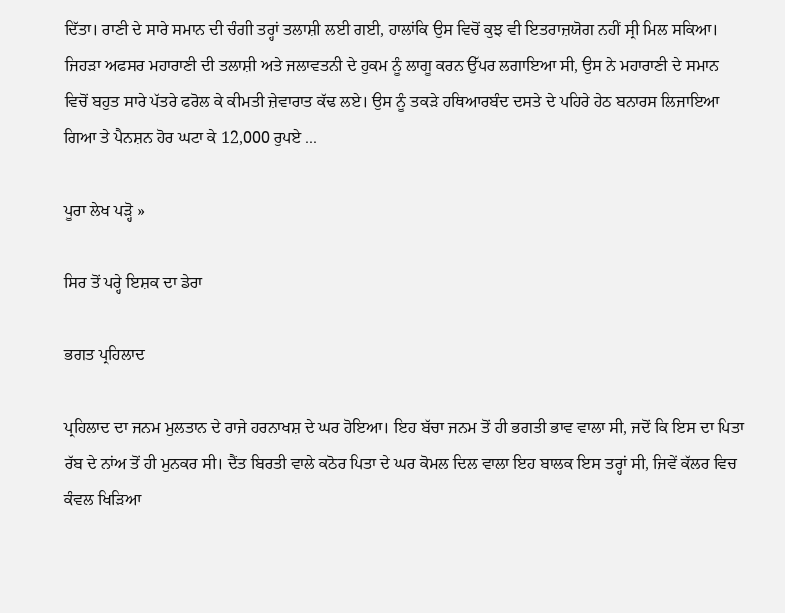ਦਿੱਤਾ। ਰਾਣੀ ਦੇ ਸਾਰੇ ਸਮਾਨ ਦੀ ਚੰਗੀ ਤਰ੍ਹਾਂ ਤਲਾਸ਼ੀ ਲਈ ਗਈ, ਹਾਲਾਂਕਿ ਉਸ ਵਿਚੋਂ ਕੁਝ ਵੀ ਇਤਰਾਜ਼ਯੋਗ ਨਹੀਂ ਸ੍ਰੀ ਮਿਲ ਸਕਿਆ। ਜਿਹੜਾ ਅਫਸਰ ਮਹਾਰਾਣੀ ਦੀ ਤਲਾਸ਼ੀ ਅਤੇ ਜਲਾਵਤਨੀ ਦੇ ਹੁਕਮ ਨੂੰ ਲਾਗੂ ਕਰਨ ਉੱਪਰ ਲਗਾਇਆ ਸੀ, ਉਸ ਨੇ ਮਹਾਰਾਣੀ ਦੇ ਸਮਾਨ ਵਿਚੋਂ ਬਹੁਤ ਸਾਰੇ ਪੱਤਰੇ ਫਰੋਲ ਕੇ ਕੀਮਤੀ ਜ਼ੇਵਾਰਾਤ ਕੱਢ ਲਏ। ਉਸ ਨੂੰ ਤਕੜੇ ਹਥਿਆਰਬੰਦ ਦਸਤੇ ਦੇ ਪਹਿਰੇ ਹੇਠ ਬਨਾਰਸ ਲਿਜਾਇਆ ਗਿਆ ਤੇ ਪੈਨਸ਼ਨ ਹੋਰ ਘਟਾ ਕੇ 12,000 ਰੁਪਏ ...

ਪੂਰਾ ਲੇਖ ਪੜ੍ਹੋ »

ਸਿਰ ਤੋਂ ਪਰ੍ਹੇ ਇਸ਼ਕ ਦਾ ਡੇਰਾ

ਭਗਤ ਪ੍ਰਹਿਲਾਦ

ਪ੍ਰਹਿਲਾਦ ਦਾ ਜਨਮ ਮੁਲਤਾਨ ਦੇ ਰਾਜੇ ਹਰਨਾਖਸ਼ ਦੇ ਘਰ ਹੋਇਆ। ਇਹ ਬੱਚਾ ਜਨਮ ਤੋਂ ਹੀ ਭਗਤੀ ਭਾਵ ਵਾਲਾ ਸੀ, ਜਦੋਂ ਕਿ ਇਸ ਦਾ ਪਿਤਾ ਰੱਬ ਦੇ ਨਾਂਅ ਤੋਂ ਹੀ ਮੁਨਕਰ ਸੀ। ਦੈਂਤ ਬਿਰਤੀ ਵਾਲੇ ਕਠੋਰ ਪਿਤਾ ਦੇ ਘਰ ਕੋਮਲ ਦਿਲ ਵਾਲਾ ਇਹ ਬਾਲਕ ਇਸ ਤਰ੍ਹਾਂ ਸੀ, ਜਿਵੇਂ ਕੱਲਰ ਵਿਚ ਕੰਵਲ ਖਿੜਿਆ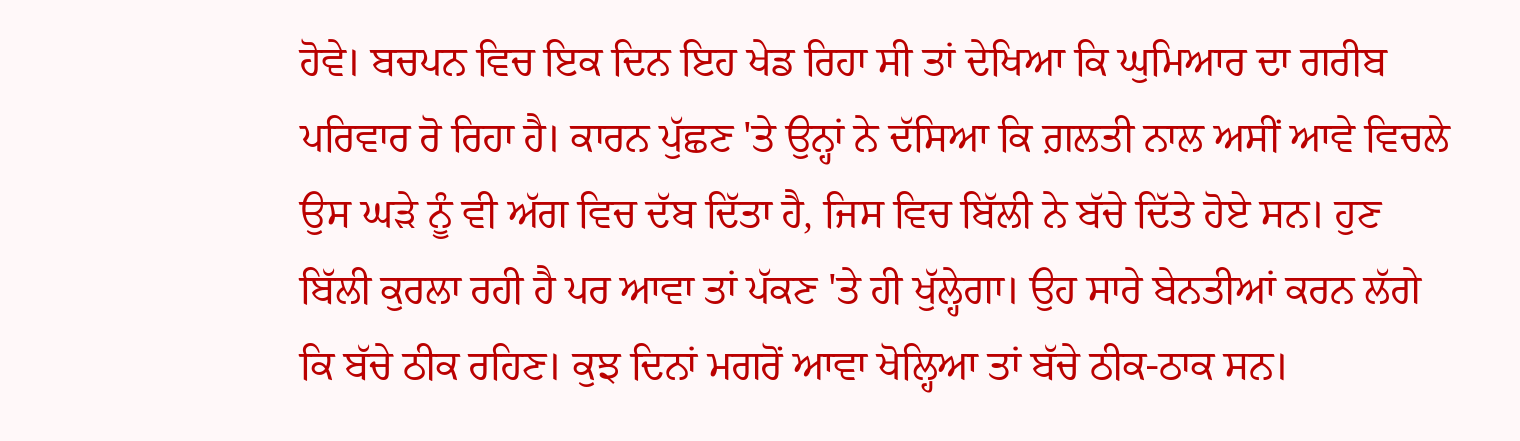ਹੋਵੇ। ਬਚਪਨ ਵਿਚ ਇਕ ਦਿਨ ਇਹ ਖੇਡ ਰਿਹਾ ਸੀ ਤਾਂ ਦੇਖਿਆ ਕਿ ਘੁਮਿਆਰ ਦਾ ਗਰੀਬ ਪਰਿਵਾਰ ਰੋ ਰਿਹਾ ਹੈ। ਕਾਰਨ ਪੁੱਛਣ 'ਤੇ ਉਨ੍ਹਾਂ ਨੇ ਦੱਸਿਆ ਕਿ ਗ਼ਲਤੀ ਨਾਲ ਅਸੀਂ ਆਵੇ ਵਿਚਲੇ ਉਸ ਘੜੇ ਨੂੰ ਵੀ ਅੱਗ ਵਿਚ ਦੱਬ ਦਿੱਤਾ ਹੈ, ਜਿਸ ਵਿਚ ਬਿੱਲੀ ਨੇ ਬੱਚੇ ਦਿੱਤੇ ਹੋਏ ਸਨ। ਹੁਣ ਬਿੱਲੀ ਕੁਰਲਾ ਰਹੀ ਹੈ ਪਰ ਆਵਾ ਤਾਂ ਪੱਕਣ 'ਤੇ ਹੀ ਖੁੱਲ੍ਹੇਗਾ। ਉਹ ਸਾਰੇ ਬੇਨਤੀਆਂ ਕਰਨ ਲੱਗੇ ਕਿ ਬੱਚੇ ਠੀਕ ਰਹਿਣ। ਕੁਝ ਦਿਨਾਂ ਮਗਰੋਂ ਆਵਾ ਖੋਲ੍ਹਿਆ ਤਾਂ ਬੱਚੇ ਠੀਕ-ਠਾਕ ਸਨ।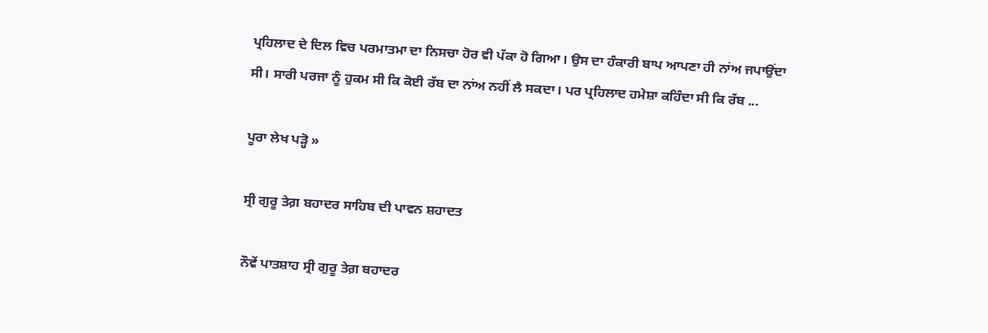ਪ੍ਰਹਿਲਾਦ ਦੇ ਦਿਲ ਵਿਚ ਪਰਮਾਤਮਾ ਦਾ ਨਿਸਚਾ ਹੋਰ ਵੀ ਪੱਕਾ ਹੋ ਗਿਆ। ਉਸ ਦਾ ਹੰਕਾਰੀ ਬਾਪ ਆਪਣਾ ਹੀ ਨਾਂਅ ਜਪਾਉਂਦਾ ਸੀ। ਸਾਰੀ ਪਰਜਾ ਨੂੰ ਹੁਕਮ ਸੀ ਕਿ ਕੋਈ ਰੱਬ ਦਾ ਨਾਂਅ ਨਹੀਂ ਲੈ ਸਕਦਾ। ਪਰ ਪ੍ਰਹਿਲਾਦ ਹਮੇਸ਼ਾ ਕਹਿੰਦਾ ਸੀ ਕਿ ਰੱਬ ...

ਪੂਰਾ ਲੇਖ ਪੜ੍ਹੋ »

ਸ੍ਰੀ ਗੁਰੂ ਤੇਗ਼ ਬਹਾਦਰ ਸਾਹਿਬ ਦੀ ਪਾਵਨ ਸ਼ਹਾਦਤ

ਨੌਵੇਂ ਪਾਤਸ਼ਾਹ ਸ੍ਰੀ ਗੁਰੂ ਤੇਗ਼ ਬਹਾਦਰ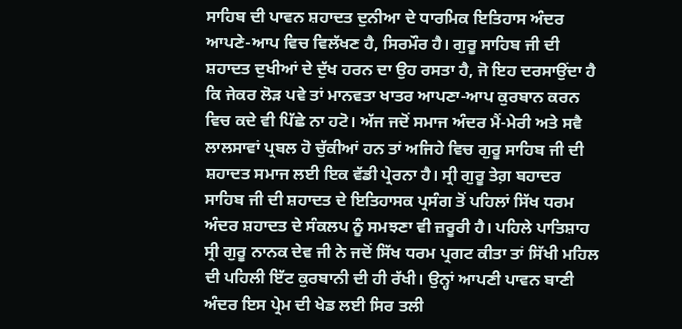ਸਾਹਿਬ ਦੀ ਪਾਵਨ ਸ਼ਹਾਦਤ ਦੁਨੀਆ ਦੇ ਧਾਰਮਿਕ ਇਤਿਹਾਸ ਅੰਦਰ ਆਪਣੇ-ਆਪ ਵਿਚ ਵਿਲੱਖਣ ਹੈ, ਸਿਰਮੌਰ ਹੈ। ਗੁਰੂ ਸਾਹਿਬ ਜੀ ਦੀ ਸ਼ਹਾਦਤ ਦੁਖੀਆਂ ਦੇ ਦੁੱਖ ਹਰਨ ਦਾ ਉਹ ਰਸਤਾ ਹੈ, ਜੋ ਇਹ ਦਰਸਾਉਂਦਾ ਹੈ ਕਿ ਜੇਕਰ ਲੋੜ ਪਵੇ ਤਾਂ ਮਾਨਵਤਾ ਖਾਤਰ ਆਪਣਾ-ਆਪ ਕੁਰਬਾਨ ਕਰਨ ਵਿਚ ਕਦੇ ਵੀ ਪਿੱਛੇ ਨਾ ਹਟੋ। ਅੱਜ ਜਦੋਂ ਸਮਾਜ ਅੰਦਰ ਮੈਂ-ਮੇਰੀ ਅਤੇ ਸਵੈ ਲਾਲਸਾਵਾਂ ਪ੍ਰਬਲ ਹੋ ਚੁੱਕੀਆਂ ਹਨ ਤਾਂ ਅਜਿਹੇ ਵਿਚ ਗੁਰੂ ਸਾਹਿਬ ਜੀ ਦੀ ਸ਼ਹਾਦਤ ਸਮਾਜ ਲਈ ਇਕ ਵੱਡੀ ਪ੍ਰੇਰਨਾ ਹੈ। ਸ੍ਰੀ ਗੁਰੂ ਤੇਗ਼ ਬਹਾਦਰ ਸਾਹਿਬ ਜੀ ਦੀ ਸ਼ਹਾਦਤ ਦੇ ਇਤਿਹਾਸਕ ਪ੍ਰਸੰਗ ਤੋਂ ਪਹਿਲਾਂ ਸਿੱਖ ਧਰਮ ਅੰਦਰ ਸ਼ਹਾਦਤ ਦੇ ਸੰਕਲਪ ਨੂੰ ਸਮਝਣਾ ਵੀ ਜ਼ਰੂਰੀ ਹੈ। ਪਹਿਲੇ ਪਾਤਿਸ਼ਾਹ ਸ੍ਰੀ ਗੁਰੂ ਨਾਨਕ ਦੇਵ ਜੀ ਨੇ ਜਦੋਂ ਸਿੱਖ ਧਰਮ ਪ੍ਰਗਟ ਕੀਤਾ ਤਾਂ ਸਿੱਖੀ ਮਹਿਲ ਦੀ ਪਹਿਲੀ ਇੱਟ ਕੁਰਬਾਨੀ ਦੀ ਹੀ ਰੱਖੀ। ਉਨ੍ਹਾਂ ਆਪਣੀ ਪਾਵਨ ਬਾਣੀ ਅੰਦਰ ਇਸ ਪ੍ਰੇਮ ਦੀ ਖੇਡ ਲਈ ਸਿਰ ਤਲੀ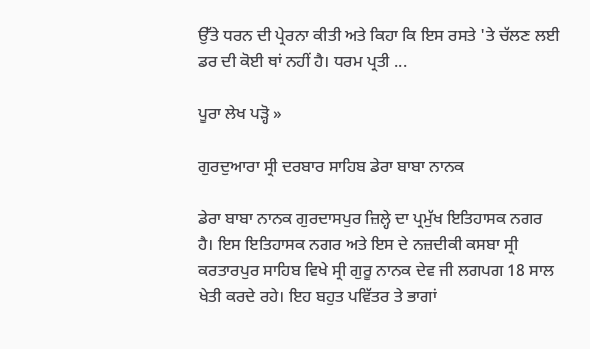ਉੱਤੇ ਧਰਨ ਦੀ ਪ੍ਰੇਰਨਾ ਕੀਤੀ ਅਤੇ ਕਿਹਾ ਕਿ ਇਸ ਰਸਤੇ 'ਤੇ ਚੱਲਣ ਲਈ ਡਰ ਦੀ ਕੋਈ ਥਾਂ ਨਹੀਂ ਹੈ। ਧਰਮ ਪ੍ਰਤੀ ...

ਪੂਰਾ ਲੇਖ ਪੜ੍ਹੋ »

ਗੁਰਦੁਆਰਾ ਸ੍ਰੀ ਦਰਬਾਰ ਸਾਹਿਬ ਡੇਰਾ ਬਾਬਾ ਨਾਨਕ

ਡੇਰਾ ਬਾਬਾ ਨਾਨਕ ਗੁਰਦਾਸਪੁਰ ਜ਼ਿਲ੍ਹੇ ਦਾ ਪ੍ਰਮੁੱਖ ਇਤਿਹਾਸਕ ਨਗਰ ਹੈ। ਇਸ ਇਤਿਹਾਸਕ ਨਗਰ ਅਤੇ ਇਸ ਦੇ ਨਜ਼ਦੀਕੀ ਕਸਬਾ ਸ੍ਰੀ ਕਰਤਾਰਪੁਰ ਸਾਹਿਬ ਵਿਖੇ ਸ੍ਰੀ ਗੁਰੂ ਨਾਨਕ ਦੇਵ ਜੀ ਲਗਪਗ 18 ਸਾਲ ਖੇਤੀ ਕਰਦੇ ਰਹੇ। ਇਹ ਬਹੁਤ ਪਵਿੱਤਰ ਤੇ ਭਾਗਾਂ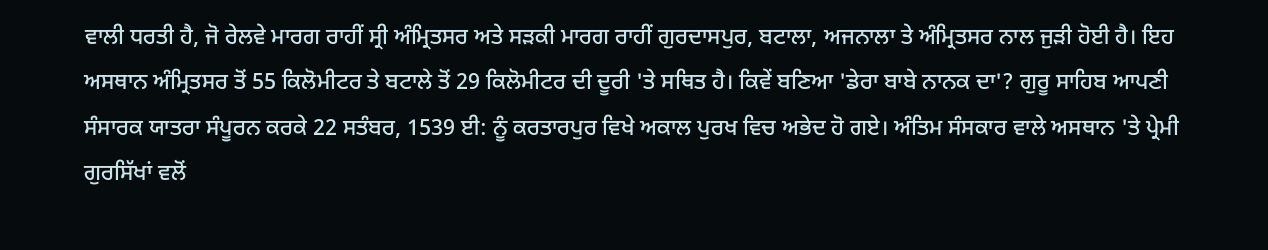ਵਾਲੀ ਧਰਤੀ ਹੈ, ਜੋ ਰੇਲਵੇ ਮਾਰਗ ਰਾਹੀਂ ਸ੍ਰੀ ਅੰਮ੍ਰਿਤਸਰ ਅਤੇ ਸੜਕੀ ਮਾਰਗ ਰਾਹੀਂ ਗੁਰਦਾਸਪੁਰ, ਬਟਾਲਾ, ਅਜਨਾਲਾ ਤੇ ਅੰਮ੍ਰਿਤਸਰ ਨਾਲ ਜੁੜੀ ਹੋਈ ਹੈ। ਇਹ ਅਸਥਾਨ ਅੰਮ੍ਰਿਤਸਰ ਤੋਂ 55 ਕਿਲੋਮੀਟਰ ਤੇ ਬਟਾਲੇ ਤੋਂ 29 ਕਿਲੋਮੀਟਰ ਦੀ ਦੂਰੀ 'ਤੇ ਸਥਿਤ ਹੈ। ਕਿਵੇਂ ਬਣਿਆ 'ਡੇਰਾ ਬਾਬੇ ਨਾਨਕ ਦਾ'? ਗੁਰੂ ਸਾਹਿਬ ਆਪਣੀ ਸੰਸਾਰਕ ਯਾਤਰਾ ਸੰਪੂਰਨ ਕਰਕੇ 22 ਸਤੰਬਰ, 1539 ਈ: ਨੂੰ ਕਰਤਾਰਪੁਰ ਵਿਖੇ ਅਕਾਲ ਪੁਰਖ ਵਿਚ ਅਭੇਦ ਹੋ ਗਏ। ਅੰਤਿਮ ਸੰਸਕਾਰ ਵਾਲੇ ਅਸਥਾਨ 'ਤੇ ਪ੍ਰੇਮੀ ਗੁਰਸਿੱਖਾਂ ਵਲੋਂ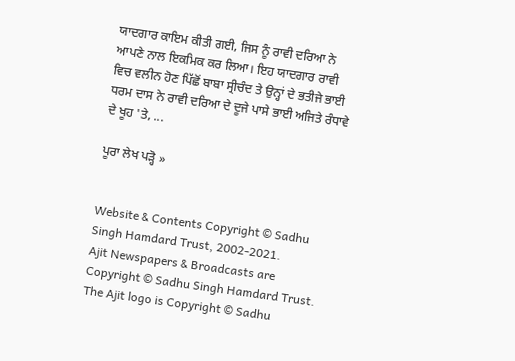ਯਾਦਗਾਰ ਕਾਇਮ ਕੀਤੀ ਗਈ, ਜਿਸ ਨੂੰ ਰਾਵੀ ਦਰਿਆ ਨੇ ਆਪਣੇ ਨਾਲ ਇਕਮਿਕ ਕਰ ਲਿਆ। ਇਹ ਯਾਦਗਾਰ ਰਾਵੀ ਵਿਚ ਵਲੀਨ ਹੋਣ ਪਿੱਛੋਂ ਬਾਬਾ ਸ੍ਰੀਚੰਦ ਤੇ ਉਨ੍ਹਾਂ ਦੇ ਭਤੀਜੇ ਭਾਈ ਧਰਮ ਦਾਸ ਨੇ ਰਾਵੀ ਦਰਿਆ ਦੇ ਦੂਜੇ ਪਾਸੇ ਭਾਈ ਅਜਿਤੇ ਰੰਧਾਵੇ ਦੇ ਖੂਹ 'ਤੇ, ...

ਪੂਰਾ ਲੇਖ ਪੜ੍ਹੋ »


Website & Contents Copyright © Sadhu Singh Hamdard Trust, 2002-2021.
Ajit Newspapers & Broadcasts are Copyright © Sadhu Singh Hamdard Trust.
The Ajit logo is Copyright © Sadhu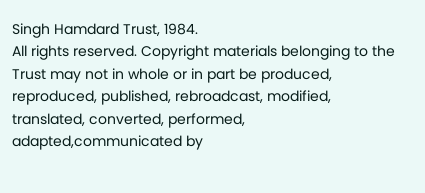Singh Hamdard Trust, 1984.
All rights reserved. Copyright materials belonging to the Trust may not in whole or in part be produced, reproduced, published, rebroadcast, modified, translated, converted, performed, adapted,communicated by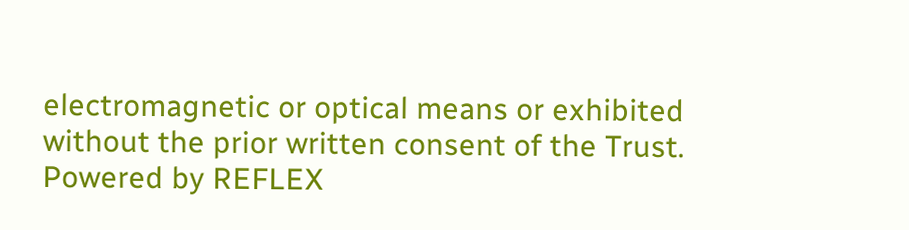electromagnetic or optical means or exhibited without the prior written consent of the Trust. Powered by REFLEX